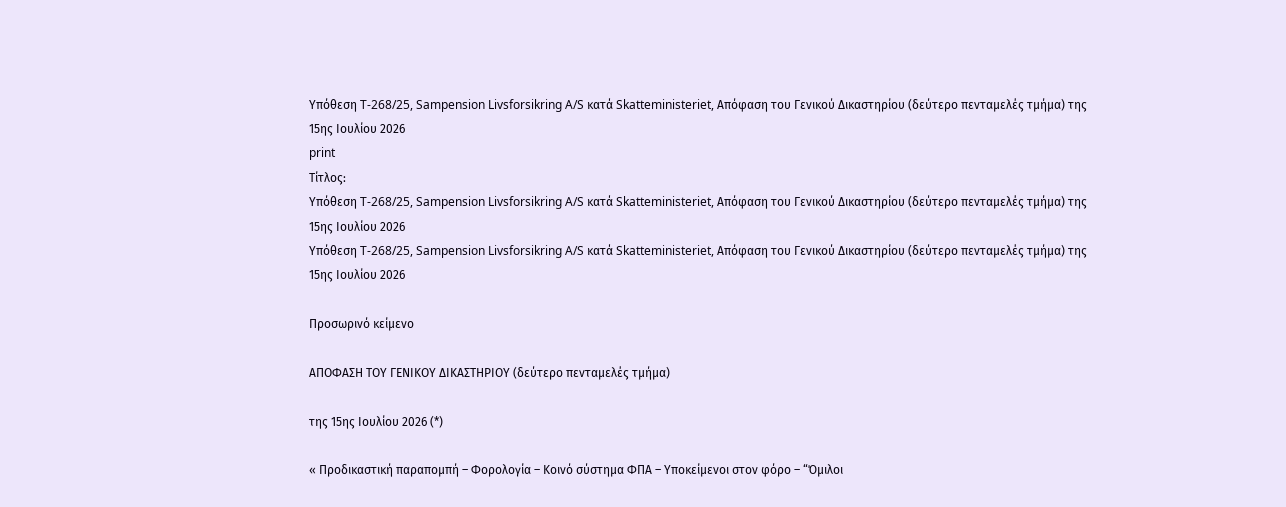Υπόθεση T-268/25, Sampension Livsforsikring A/S κατά Skatteministeriet, Απόφαση του Γενικού Δικαστηρίου (δεύτερο πενταμελές τμήμα) της 15ης Ιουλίου 2026
print
Τίτλος:
Υπόθεση T-268/25, Sampension Livsforsikring A/S κατά Skatteministeriet, Απόφαση του Γενικού Δικαστηρίου (δεύτερο πενταμελές τμήμα) της 15ης Ιουλίου 2026
Υπόθεση T-268/25, Sampension Livsforsikring A/S κατά Skatteministeriet, Απόφαση του Γενικού Δικαστηρίου (δεύτερο πενταμελές τμήμα) της 15ης Ιουλίου 2026

Προσωρινό κείμενο

ΑΠΟΦΑΣΗ ΤΟΥ ΓΕΝΙΚΟΥ ΔΙΚΑΣΤΗΡΙΟΥ (δεύτερο πενταμελές τμήμα)

της 15ης Ιουλίου 2026 (*)

« Προδικαστική παραπομπή – Φορολογία – Κοινό σύστημα ΦΠΑ – Υποκείμενοι στον φόρο – “Όμιλοι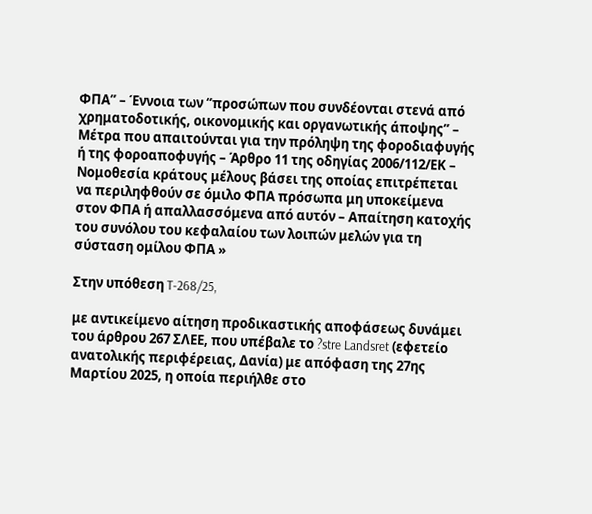ΦΠΑ” – Έννοια των “προσώπων που συνδέονται στενά από χρηματοδοτικής, οικονομικής και οργανωτικής άποψης” – Μέτρα που απαιτούνται για την πρόληψη της φοροδιαφυγής ή της φοροαποφυγής – Άρθρο 11 της οδηγίας 2006/112/ΕΚ – Νομοθεσία κράτους μέλους βάσει της οποίας επιτρέπεται να περιληφθούν σε όμιλο ΦΠΑ πρόσωπα μη υποκείμενα στον ΦΠΑ ή απαλλασσόμενα από αυτόν – Απαίτηση κατοχής του συνόλου του κεφαλαίου των λοιπών μελών για τη σύσταση ομίλου ΦΠΑ »

Στην υπόθεση T-268/25,

με αντικείμενο αίτηση προδικαστικής αποφάσεως δυνάμει του άρθρου 267 ΣΛΕΕ, που υπέβαλε το ?stre Landsret (εφετείο ανατολικής περιφέρειας, Δανία) με απόφαση της 27ης Μαρτίου 2025, η οποία περιήλθε στο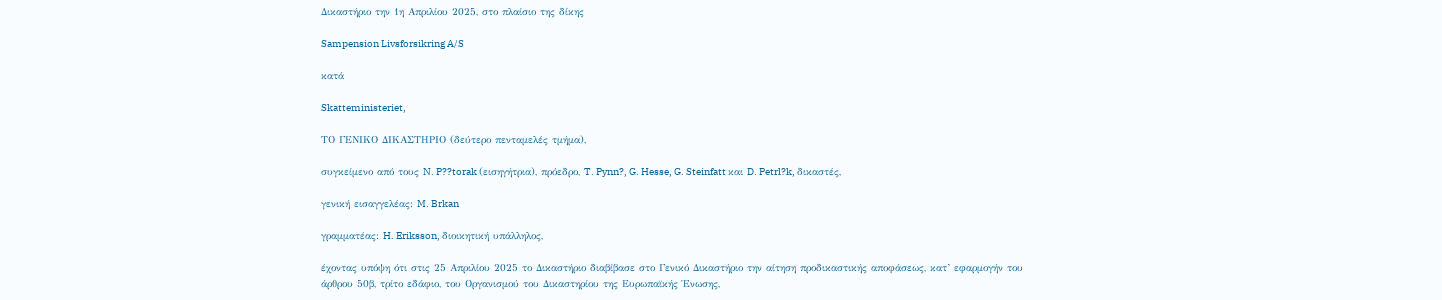Δικαστήριο την 1η Απριλίου 2025, στο πλαίσιο της δίκης

Sampension Livsforsikring A/S

κατά

Skatteministeriet,

ΤΟ ΓΕΝΙΚΟ ΔΙΚΑΣΤΗΡΙΟ (δεύτερο πενταμελές τμήμα),

συγκείμενο από τους N. P??torak (εισηγήτρια), πρόεδρο, T. Pynn?, G. Hesse, G. Steinfatt και D. Petrl?k, δικαστές,

γενική εισαγγελέας: M. Brkan

γραμματέας: H. Eriksson, διοικητική υπάλληλος,

έχοντας υπόψη ότι στις 25 Απριλίου 2025 το Δικαστήριο διαβίβασε στο Γενικό Δικαστήριο την αίτηση προδικαστικής αποφάσεως, κατ’ εφαρμογήν του άρθρου 50β, τρίτο εδάφιο, του Οργανισμού του Δικαστηρίου της Ευρωπαϊκής Ένωσης,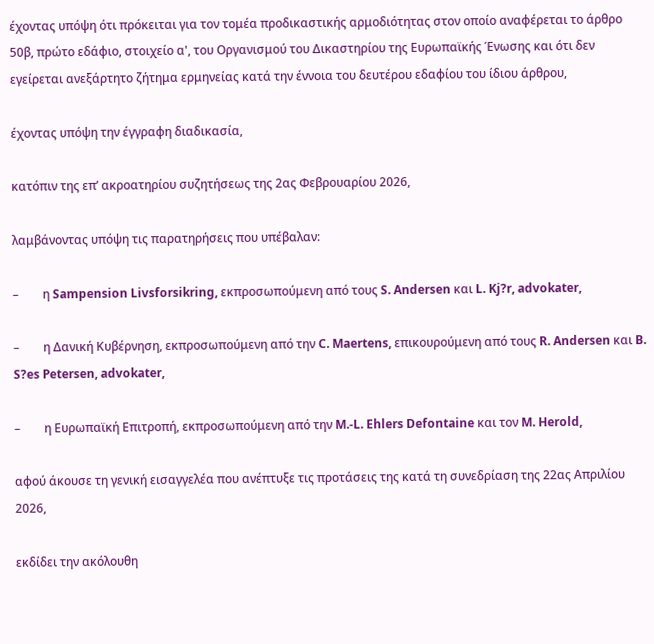έχοντας υπόψη ότι πρόκειται για τον τομέα προδικαστικής αρμοδιότητας στον οποίο αναφέρεται το άρθρο 50β, πρώτο εδάφιο, στοιχείο α', του Οργανισμού του Δικαστηρίου της Ευρωπαϊκής Ένωσης και ότι δεν εγείρεται ανεξάρτητο ζήτημα ερμηνείας κατά την έννοια του δευτέρου εδαφίου του ίδιου άρθρου,

έχοντας υπόψη την έγγραφη διαδικασία,

κατόπιν της επ’ ακροατηρίου συζητήσεως της 2ας Φεβρουαρίου 2026,

λαμβάνοντας υπόψη τις παρατηρήσεις που υπέβαλαν:

–        η Sampension Livsforsikring, εκπροσωπούμενη από τους S. Andersen και L. Kj?r, advokater,

–        η Δανική Κυβέρνηση, εκπροσωπούμενη από την C. Maertens, επικουρούμενη από τους R. Andersen και B. S?es Petersen, advokater,

–        η Ευρωπαϊκή Επιτροπή, εκπροσωπούμενη από την M.-L. Ehlers Defontaine και τον M. Herold,

αφού άκουσε τη γενική εισαγγελέα που ανέπτυξε τις προτάσεις της κατά τη συνεδρίαση της 22ας Απριλίου 2026,

εκδίδει την ακόλουθη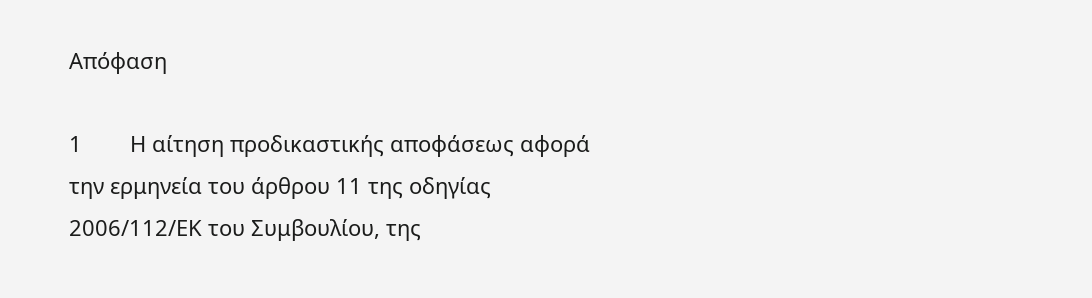Απόφαση

1        Η αίτηση προδικαστικής αποφάσεως αφορά την ερμηνεία του άρθρου 11 της οδηγίας 2006/112/ΕΚ του Συμβουλίου, της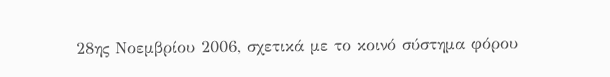28ης Νοεμβρίου 2006, σχετικά με το κοινό σύστημα φόρου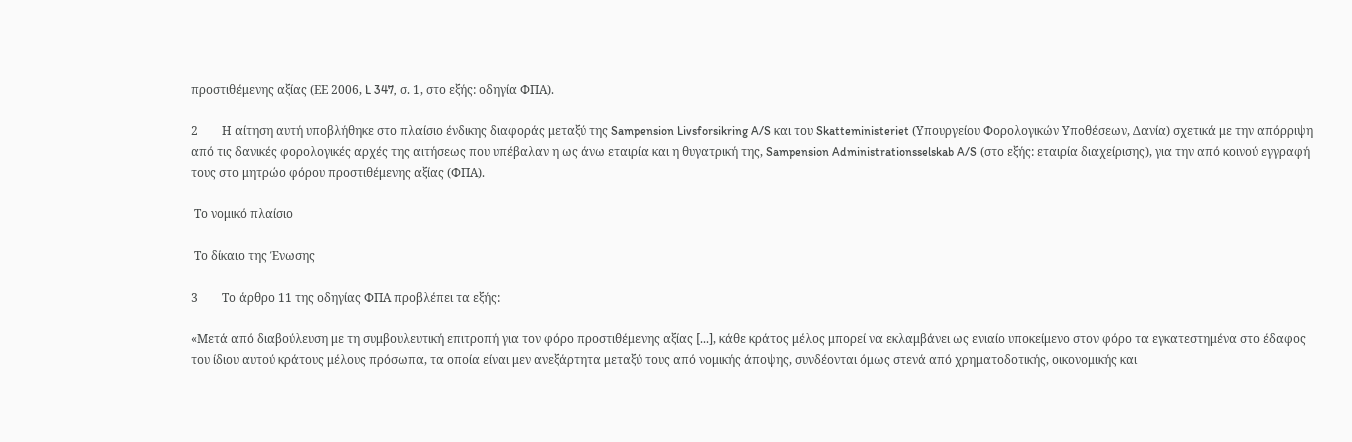προστιθέμενης αξίας (ΕΕ 2006, L 347, σ. 1, στο εξής: οδηγία ΦΠΑ).

2        Η αίτηση αυτή υποβλήθηκε στο πλαίσιο ένδικης διαφοράς μεταξύ της Sampension Livsforsikring A/S και του Skatteministeriet (Υπουργείου Φορολογικών Υποθέσεων, Δανία) σχετικά με την απόρριψη από τις δανικές φορολογικές αρχές της αιτήσεως που υπέβαλαν η ως άνω εταιρία και η θυγατρική της, Sampension Administrationsselskab A/S (στο εξής: εταιρία διαχείρισης), για την από κοινού εγγραφή τους στο μητρώο φόρου προστιθέμενης αξίας (ΦΠΑ).

 Το νομικό πλαίσιο

 Το δίκαιο της Ένωσης

3        Το άρθρο 11 της οδηγίας ΦΠΑ προβλέπει τα εξής:

«Μετά από διαβούλευση με τη συμβουλευτική επιτροπή για τον φόρο προστιθέμενης αξίας [...], κάθε κράτος μέλος μπορεί να εκλαμβάνει ως ενιαίο υποκείμενο στον φόρο τα εγκατεστημένα στο έδαφος του ίδιου αυτού κράτους μέλους πρόσωπα, τα οποία είναι μεν ανεξάρτητα μεταξύ τους από νομικής άποψης, συνδέονται όμως στενά από χρηματοδοτικής, οικονομικής και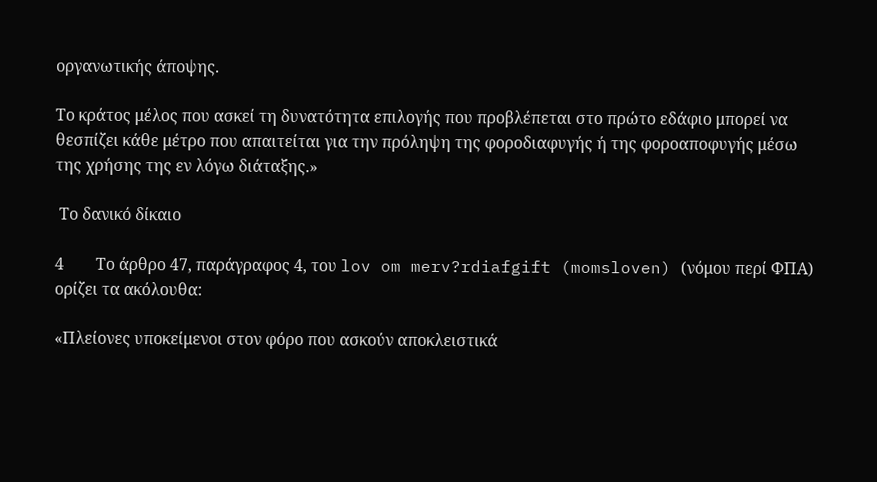οργανωτικής άποψης.

Το κράτος μέλος που ασκεί τη δυνατότητα επιλογής που προβλέπεται στο πρώτο εδάφιο μπορεί να θεσπίζει κάθε μέτρο που απαιτείται για την πρόληψη της φοροδιαφυγής ή της φοροαποφυγής μέσω της χρήσης της εν λόγω διάταξης.»

 Το δανικό δίκαιο

4        Το άρθρο 47, παράγραφος 4, του lov om merv?rdiafgift (momsloven) (νόμου περί ΦΠΑ) ορίζει τα ακόλουθα:

«Πλείονες υποκείμενοι στον φόρο που ασκούν αποκλειστικά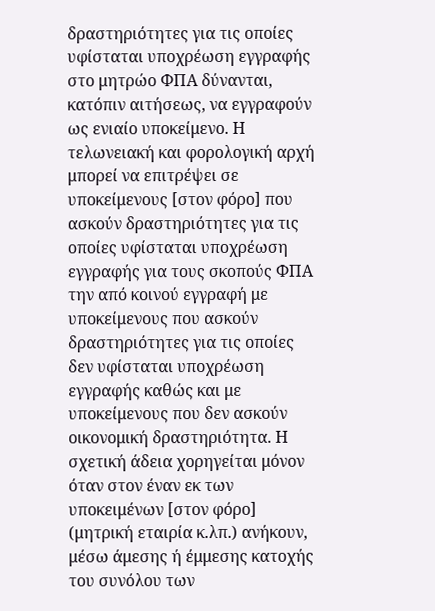δραστηριότητες για τις οποίες υφίσταται υποχρέωση εγγραφής στο μητρώο ΦΠΑ δύνανται, κατόπιν αιτήσεως, να εγγραφούν ως ενιαίο υποκείμενο. Η τελωνειακή και φορολογική αρχή μπορεί να επιτρέψει σε υποκείμενους [στον φόρο] που ασκούν δραστηριότητες για τις οποίες υφίσταται υποχρέωση εγγραφής για τους σκοπούς ΦΠΑ την από κοινού εγγραφή με υποκείμενους που ασκούν δραστηριότητες για τις οποίες δεν υφίσταται υποχρέωση εγγραφής καθώς και με υποκείμενους που δεν ασκούν οικονομική δραστηριότητα. Η σχετική άδεια χορηγείται μόνον όταν στον έναν εκ των υποκειμένων [στον φόρο] (μητρική εταιρία κ.λπ.) ανήκουν, μέσω άμεσης ή έμμεσης κατοχής του συνόλου των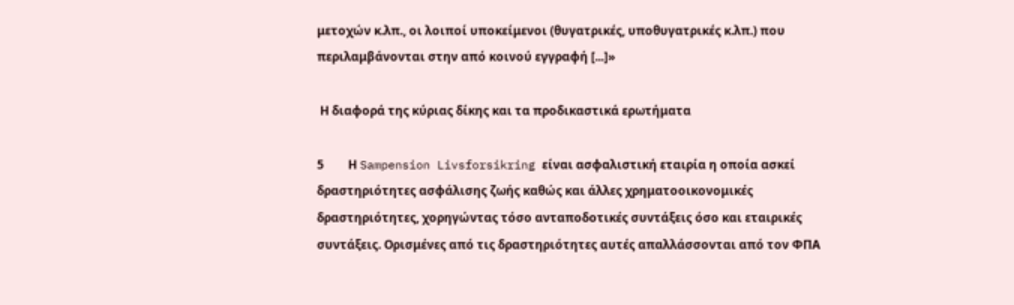μετοχών κ.λπ., οι λοιποί υποκείμενοι (θυγατρικές, υποθυγατρικές κ.λπ.) που περιλαμβάνονται στην από κοινού εγγραφή [...]»

 Η διαφορά της κύριας δίκης και τα προδικαστικά ερωτήματα

5        Η Sampension Livsforsikring είναι ασφαλιστική εταιρία η οποία ασκεί δραστηριότητες ασφάλισης ζωής καθώς και άλλες χρηματοοικονομικές δραστηριότητες, χορηγώντας τόσο ανταποδοτικές συντάξεις όσο και εταιρικές συντάξεις. Ορισμένες από τις δραστηριότητες αυτές απαλλάσσονται από τον ΦΠΑ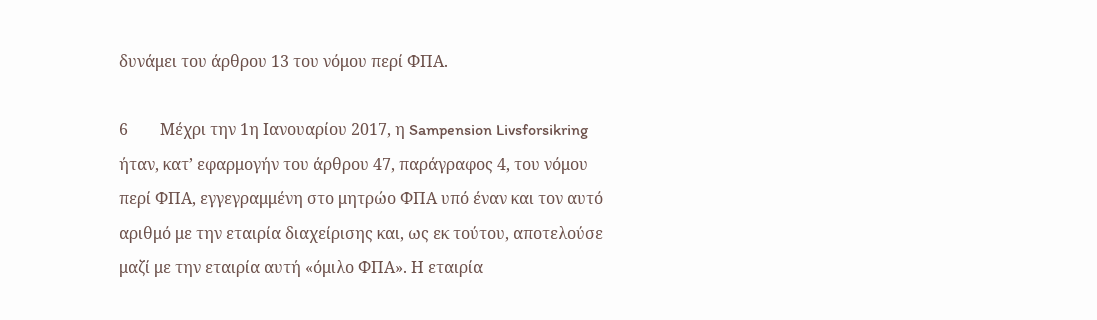δυνάμει του άρθρου 13 του νόμου περί ΦΠΑ.

6        Μέχρι την 1η Ιανουαρίου 2017, η Sampension Livsforsikring ήταν, κατ’ εφαρμογήν του άρθρου 47, παράγραφος 4, του νόμου περί ΦΠΑ, εγγεγραμμένη στο μητρώο ΦΠΑ υπό έναν και τον αυτό αριθμό με την εταιρία διαχείρισης και, ως εκ τούτου, αποτελούσε μαζί με την εταιρία αυτή «όμιλο ΦΠΑ». Η εταιρία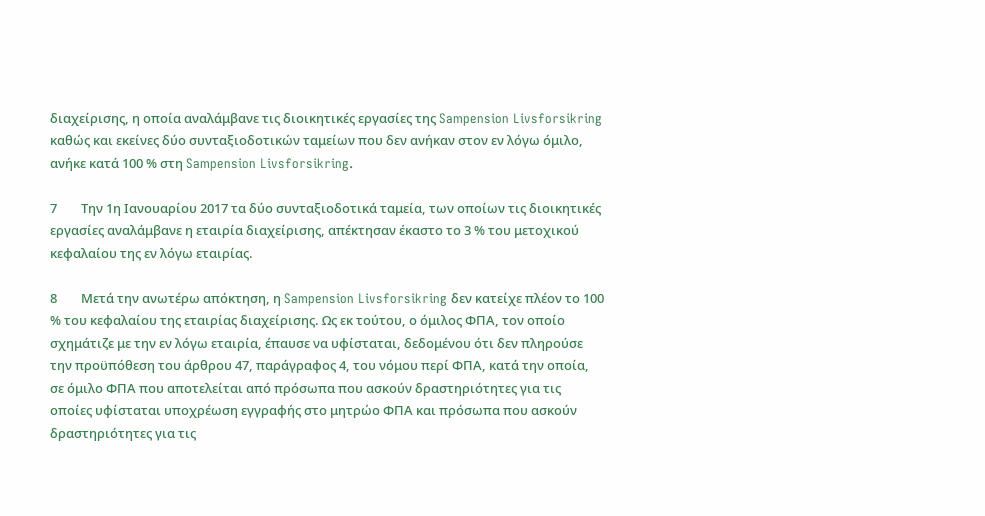διαχείρισης, η οποία αναλάμβανε τις διοικητικές εργασίες της Sampension Livsforsikring καθώς και εκείνες δύο συνταξιοδοτικών ταμείων που δεν ανήκαν στον εν λόγω όμιλο, ανήκε κατά 100 % στη Sampension Livsforsikring.

7        Την 1η Ιανουαρίου 2017 τα δύο συνταξιοδοτικά ταμεία, των οποίων τις διοικητικές εργασίες αναλάμβανε η εταιρία διαχείρισης, απέκτησαν έκαστο το 3 % του μετοχικού κεφαλαίου της εν λόγω εταιρίας.

8        Μετά την ανωτέρω απόκτηση, η Sampension Livsforsikring δεν κατείχε πλέον το 100 % του κεφαλαίου της εταιρίας διαχείρισης. Ως εκ τούτου, ο όμιλος ΦΠΑ, τον οποίο σχημάτιζε με την εν λόγω εταιρία, έπαυσε να υφίσταται, δεδομένου ότι δεν πληρούσε την προϋπόθεση του άρθρου 47, παράγραφος 4, του νόμου περί ΦΠΑ, κατά την οποία, σε όμιλο ΦΠΑ που αποτελείται από πρόσωπα που ασκούν δραστηριότητες για τις οποίες υφίσταται υποχρέωση εγγραφής στο μητρώο ΦΠΑ και πρόσωπα που ασκούν δραστηριότητες για τις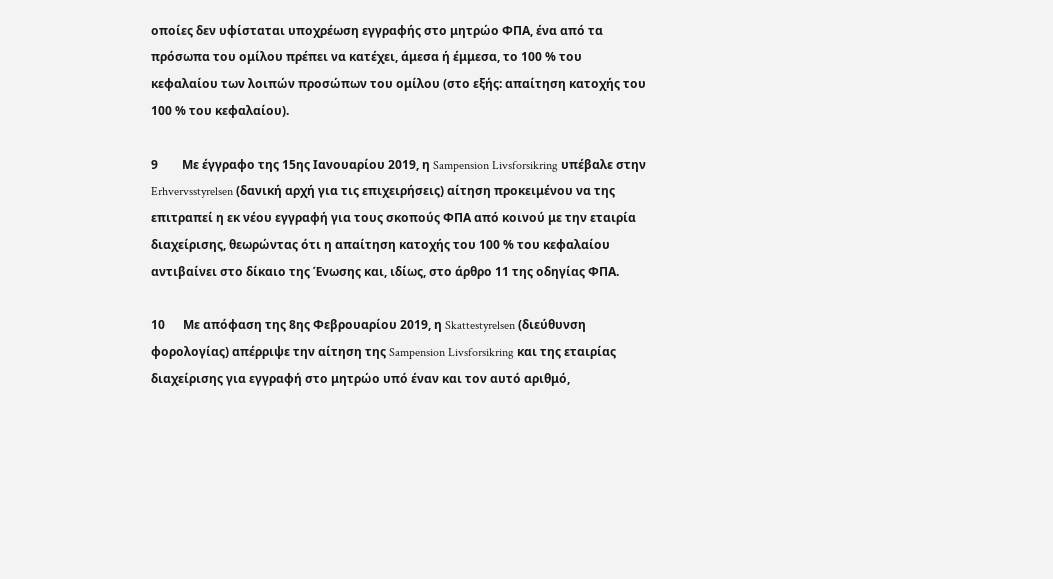οποίες δεν υφίσταται υποχρέωση εγγραφής στο μητρώο ΦΠΑ, ένα από τα πρόσωπα του ομίλου πρέπει να κατέχει, άμεσα ή έμμεσα, το 100 % του κεφαλαίου των λοιπών προσώπων του ομίλου (στο εξής: απαίτηση κατοχής του 100 % του κεφαλαίου).

9        Με έγγραφο της 15ης Ιανουαρίου 2019, η Sampension Livsforsikring υπέβαλε στην Erhvervsstyrelsen (δανική αρχή για τις επιχειρήσεις) αίτηση προκειμένου να της επιτραπεί η εκ νέου εγγραφή για τους σκοπούς ΦΠΑ από κοινού με την εταιρία διαχείρισης, θεωρώντας ότι η απαίτηση κατοχής του 100 % του κεφαλαίου αντιβαίνει στο δίκαιο της Ένωσης και, ιδίως, στο άρθρο 11 της οδηγίας ΦΠΑ.

10      Με απόφαση της 8ης Φεβρουαρίου 2019, η Skattestyrelsen (διεύθυνση φορολογίας) απέρριψε την αίτηση της Sampension Livsforsikring και της εταιρίας διαχείρισης για εγγραφή στο μητρώο υπό έναν και τον αυτό αριθμό,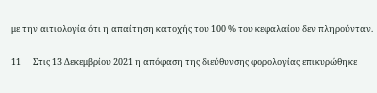με την αιτιολογία ότι η απαίτηση κατοχής του 100 % του κεφαλαίου δεν πληρούνταν.

11      Στις 13 Δεκεμβρίου 2021 η απόφαση της διεύθυνσης φορολογίας επικυρώθηκε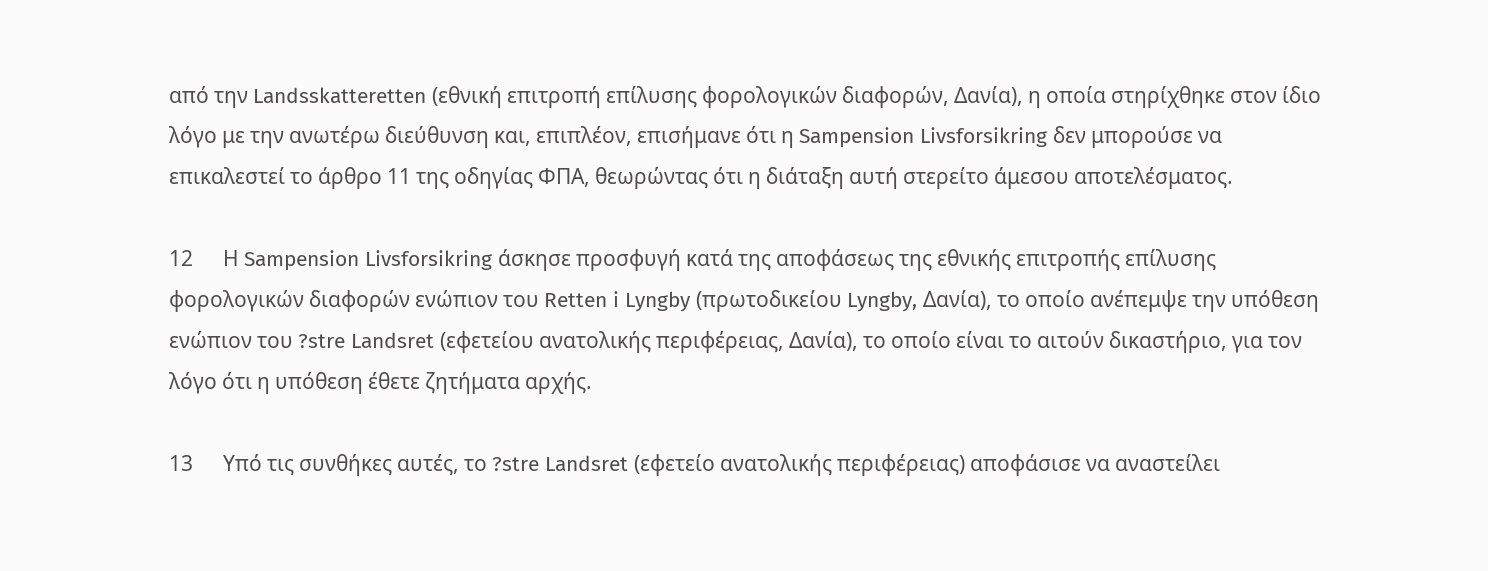από την Landsskatteretten (εθνική επιτροπή επίλυσης φορολογικών διαφορών, Δανία), η οποία στηρίχθηκε στον ίδιο λόγο με την ανωτέρω διεύθυνση και, επιπλέον, επισήμανε ότι η Sampension Livsforsikring δεν μπορούσε να επικαλεστεί το άρθρο 11 της οδηγίας ΦΠΑ, θεωρώντας ότι η διάταξη αυτή στερείτο άμεσου αποτελέσματος.

12      Η Sampension Livsforsikring άσκησε προσφυγή κατά της αποφάσεως της εθνικής επιτροπής επίλυσης φορολογικών διαφορών ενώπιον του Retten i Lyngby (πρωτοδικείου Lyngby, Δανία), το οποίο ανέπεμψε την υπόθεση ενώπιον του ?stre Landsret (εφετείου ανατολικής περιφέρειας, Δανία), το οποίο είναι το αιτούν δικαστήριο, για τον λόγο ότι η υπόθεση έθετε ζητήματα αρχής.

13      Υπό τις συνθήκες αυτές, το ?stre Landsret (εφετείο ανατολικής περιφέρειας) αποφάσισε να αναστείλει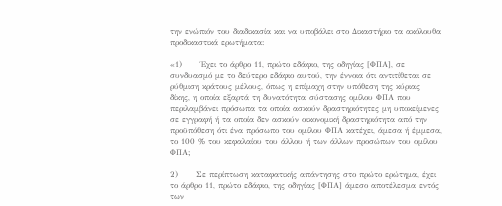την ενώπιόν του διαδικασία και να υποβάλει στο Δικαστήριο τα ακόλουθα προδικαστικά ερωτήματα:

«1)      Έχει το άρθρο 11, πρώτο εδάφιο, της οδηγίας [ΦΠΑ], σε συνδυασμό με το δεύτερο εδάφιο αυτού, την έννοια ότι αντιτίθεται σε ρύθμιση κράτους μέλους, όπως η επίμαχη στην υπόθεση της κύριας δίκης, η οποία εξαρτά τη δυνατότητα σύστασης ομίλου ΦΠΑ που περιλαμβάνει πρόσωπα τα οποία ασκούν δραστηριότητες μη υποκείμενες σε εγγραφή ή τα οποία δεν ασκούν οικονομική δραστηριότητα από την προϋπόθεση ότι ένα πρόσωπο του ομίλου ΦΠΑ κατέχει, άμεσα ή έμμεσα, το 100 % του κεφαλαίου του άλλου ή των άλλων προσώπων του ομίλου ΦΠΑ;

2)      Σε περίπτωση καταφατικής απάντησης στο πρώτο ερώτημα, έχει το άρθρο 11, πρώτο εδάφιο, της οδηγίας [ΦΠΑ] άμεσο αποτέλεσμα εντός των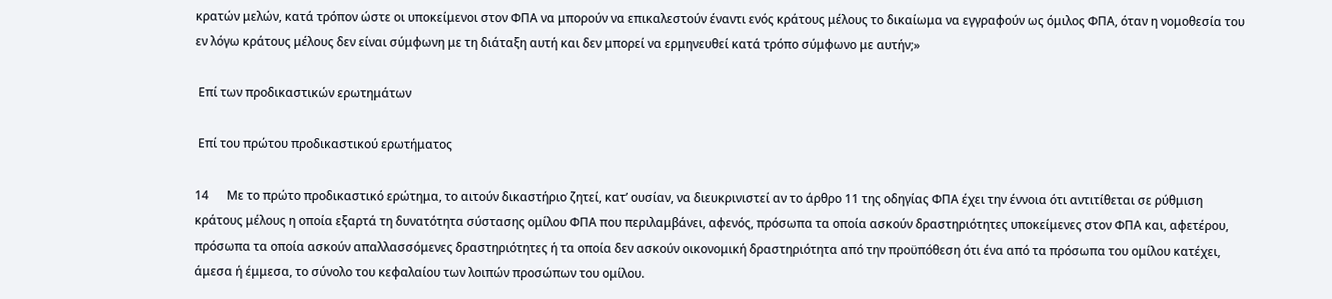κρατών μελών, κατά τρόπον ώστε οι υποκείμενοι στον ΦΠΑ να μπορούν να επικαλεστούν έναντι ενός κράτους μέλους το δικαίωμα να εγγραφούν ως όμιλος ΦΠΑ, όταν η νομοθεσία του εν λόγω κράτους μέλους δεν είναι σύμφωνη με τη διάταξη αυτή και δεν μπορεί να ερμηνευθεί κατά τρόπο σύμφωνο με αυτήν;»

 Επί των προδικαστικών ερωτημάτων

 Επί του πρώτου προδικαστικού ερωτήματος

14      Με το πρώτο προδικαστικό ερώτημα, το αιτούν δικαστήριο ζητεί, κατ’ ουσίαν, να διευκρινιστεί αν το άρθρο 11 της οδηγίας ΦΠΑ έχει την έννοια ότι αντιτίθεται σε ρύθμιση κράτους μέλους η οποία εξαρτά τη δυνατότητα σύστασης ομίλου ΦΠΑ που περιλαμβάνει, αφενός, πρόσωπα τα οποία ασκούν δραστηριότητες υποκείμενες στον ΦΠΑ και, αφετέρου, πρόσωπα τα οποία ασκούν απαλλασσόμενες δραστηριότητες ή τα οποία δεν ασκούν οικονομική δραστηριότητα από την προϋπόθεση ότι ένα από τα πρόσωπα του ομίλου κατέχει, άμεσα ή έμμεσα, το σύνολο του κεφαλαίου των λοιπών προσώπων του ομίλου.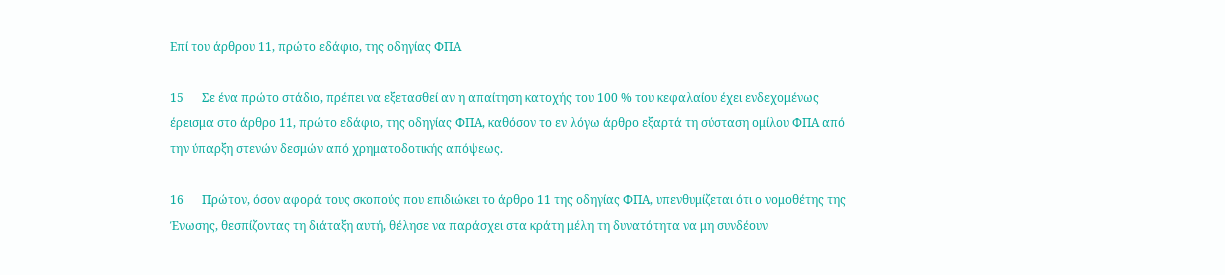Επί του άρθρου 11, πρώτο εδάφιο, της οδηγίας ΦΠΑ

15      Σε ένα πρώτο στάδιο, πρέπει να εξετασθεί αν η απαίτηση κατοχής του 100 % του κεφαλαίου έχει ενδεχομένως έρεισμα στο άρθρο 11, πρώτο εδάφιο, της οδηγίας ΦΠΑ, καθόσον το εν λόγω άρθρο εξαρτά τη σύσταση ομίλου ΦΠΑ από την ύπαρξη στενών δεσμών από χρηματοδοτικής απόψεως.

16      Πρώτον, όσον αφορά τους σκοπούς που επιδιώκει το άρθρο 11 της οδηγίας ΦΠΑ, υπενθυμίζεται ότι ο νομοθέτης της Ένωσης, θεσπίζοντας τη διάταξη αυτή, θέλησε να παράσχει στα κράτη μέλη τη δυνατότητα να μη συνδέουν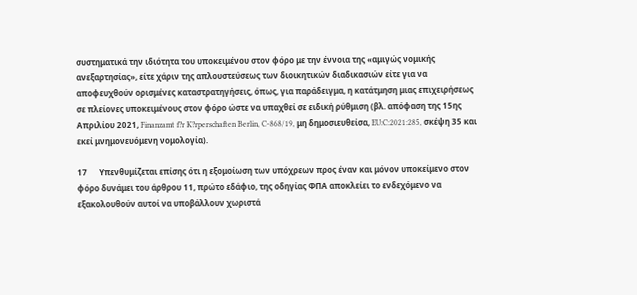συστηματικά την ιδιότητα του υποκειμένου στον φόρο με την έννοια της «αμιγώς νομικής ανεξαρτησίας», είτε χάριν της απλουστεύσεως των διοικητικών διαδικασιών είτε για να αποφευχθούν ορισμένες καταστρατηγήσεις, όπως, για παράδειγμα, η κατάτμηση μιας επιχειρήσεως σε πλείονες υποκειμένους στον φόρο ώστε να υπαχθεί σε ειδική ρύθμιση (βλ. απόφαση της 15ης Απριλίου 2021, Finanzamt f?r K?rperschaften Berlin, C-868/19, μη δημοσιευθείσα, EU:C:2021:285, σκέψη 35 και εκεί μνημονευόμενη νομολογία).

17      Υπενθυμίζεται επίσης ότι η εξομοίωση των υπόχρεων προς έναν και μόνον υποκείμενο στον φόρο δυνάμει του άρθρου 11, πρώτο εδάφιο, της οδηγίας ΦΠΑ αποκλείει το ενδεχόμενο να εξακολουθούν αυτοί να υποβάλλουν χωριστά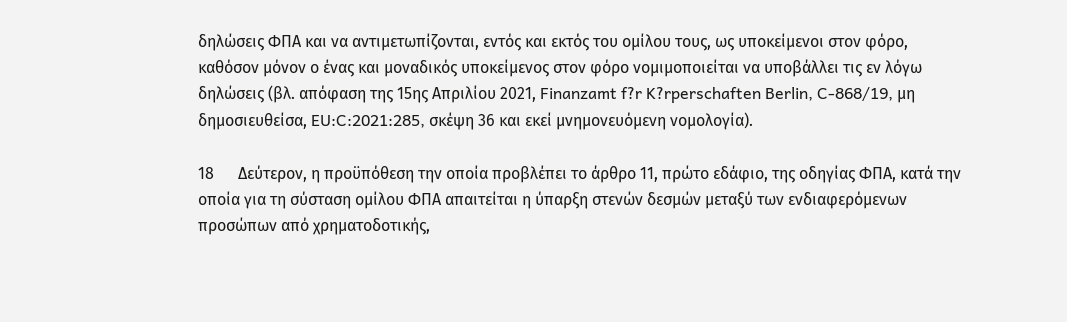δηλώσεις ΦΠΑ και να αντιμετωπίζονται, εντός και εκτός του ομίλου τους, ως υποκείμενοι στον φόρο, καθόσον μόνον ο ένας και μοναδικός υποκείμενος στον φόρο νομιμοποιείται να υποβάλλει τις εν λόγω δηλώσεις (βλ. απόφαση της 15ης Απριλίου 2021, Finanzamt f?r K?rperschaften Berlin, C-868/19, μη δημοσιευθείσα, EU:C:2021:285, σκέψη 36 και εκεί μνημονευόμενη νομολογία).

18      Δεύτερον, η προϋπόθεση την οποία προβλέπει το άρθρο 11, πρώτο εδάφιο, της οδηγίας ΦΠΑ, κατά την οποία για τη σύσταση ομίλου ΦΠΑ απαιτείται η ύπαρξη στενών δεσμών μεταξύ των ενδιαφερόμενων προσώπων από χρηματοδοτικής,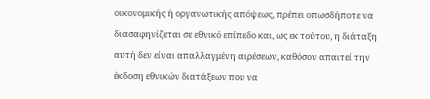οικονομικής ή οργανωτικής απόψεως, πρέπει οπωσδήποτε να διασαφηνίζεται σε εθνικό επίπεδο και, ως εκ τούτου, η διάταξη αυτή δεν είναι απαλλαγμένη αιρέσεων, καθόσον απαιτεί την έκδοση εθνικών διατάξεων που να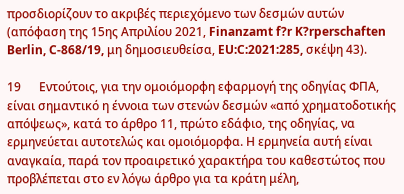προσδιορίζουν το ακριβές περιεχόμενο των δεσμών αυτών (απόφαση της 15ης Απριλίου 2021, Finanzamt f?r K?rperschaften Berlin, C-868/19, μη δημοσιευθείσα, EU:C:2021:285, σκέψη 43).

19      Εντούτοις, για την ομοιόμορφη εφαρμογή της οδηγίας ΦΠΑ, είναι σημαντικό η έννοια των στενών δεσμών «από χρηματοδοτικής απόψεως», κατά το άρθρο 11, πρώτο εδάφιο, της οδηγίας, να ερμηνεύεται αυτοτελώς και ομοιόμορφα. Η ερμηνεία αυτή είναι αναγκαία, παρά τον προαιρετικό χαρακτήρα του καθεστώτος που προβλέπεται στο εν λόγω άρθρο για τα κράτη μέλη,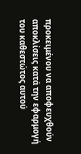προκειμένου να αποφευχθούν αποκλίσεις κατά την εφαρμογή του καθεστώτος αυτού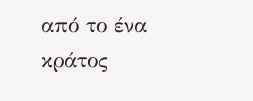από το ένα κράτος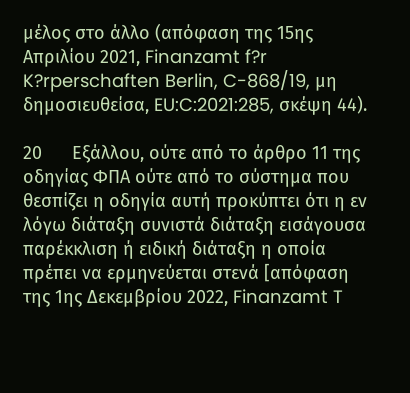μέλος στο άλλο (απόφαση της 15ης Απριλίου 2021, Finanzamt f?r K?rperschaften Berlin, C-868/19, μη δημοσιευθείσα, EU:C:2021:285, σκέψη 44).

20      Εξάλλου, ούτε από το άρθρο 11 της οδηγίας ΦΠΑ ούτε από το σύστημα που θεσπίζει η οδηγία αυτή προκύπτει ότι η εν λόγω διάταξη συνιστά διάταξη εισάγουσα παρέκκλιση ή ειδική διάταξη η οποία πρέπει να ερμηνεύεται στενά [απόφαση της 1ης Δεκεμβρίου 2022, Finanzamt T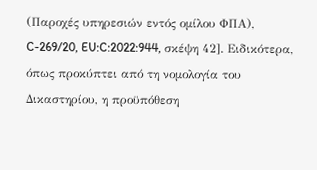(Παροχές υπηρεσιών εντός ομίλου ΦΠΑ), C-269/20, EU:C:2022:944, σκέψη 42]. Ειδικότερα, όπως προκύπτει από τη νομολογία του Δικαστηρίου, η προϋπόθεση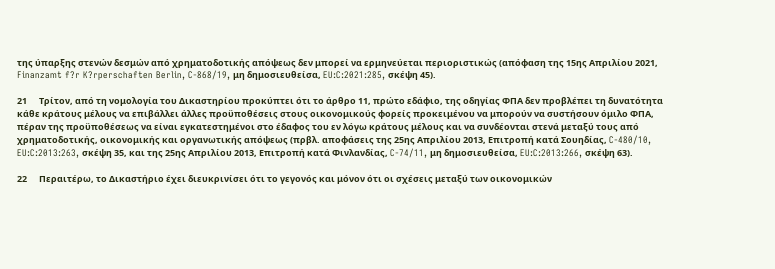της ύπαρξης στενών δεσμών από χρηματοδοτικής απόψεως δεν μπορεί να ερμηνεύεται περιοριστικώς (απόφαση της 15ης Απριλίου 2021, Finanzamt f?r K?rperschaften Berlin, C-868/19, μη δημοσιευθείσα, EU:C:2021:285, σκέψη 45).

21      Τρίτον, από τη νομολογία του Δικαστηρίου προκύπτει ότι το άρθρο 11, πρώτο εδάφιο, της οδηγίας ΦΠΑ δεν προβλέπει τη δυνατότητα κάθε κράτους μέλους να επιβάλλει άλλες προϋποθέσεις στους οικονομικούς φορείς προκειμένου να μπορούν να συστήσουν όμιλο ΦΠΑ, πέραν της προϋποθέσεως να είναι εγκατεστημένοι στο έδαφος του εν λόγω κράτους μέλους και να συνδέονται στενά μεταξύ τους από χρηματοδοτικής, οικονομικής και οργανωτικής απόψεως (πρβλ. αποφάσεις της 25ης Απριλίου 2013, Επιτροπή κατά Σουηδίας, C-480/10, EU:C:2013:263, σκέψη 35, και της 25ης Απριλίου 2013, Επιτροπή κατά Φινλανδίας, C-74/11, μη δημοσιευθείσα, EU:C:2013:266, σκέψη 63).

22      Περαιτέρω, το Δικαστήριο έχει διευκρινίσει ότι το γεγονός και μόνον ότι οι σχέσεις μεταξύ των οικονομικών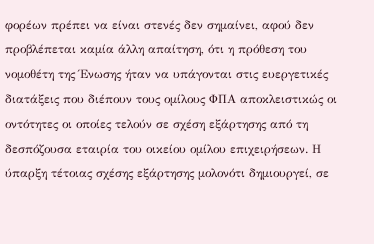φορέων πρέπει να είναι στενές δεν σημαίνει, αφού δεν προβλέπεται καμία άλλη απαίτηση, ότι η πρόθεση του νομοθέτη της Ένωσης ήταν να υπάγονται στις ευεργετικές διατάξεις που διέπουν τους ομίλους ΦΠΑ αποκλειστικώς οι οντότητες οι οποίες τελούν σε σχέση εξάρτησης από τη δεσπόζουσα εταιρία του οικείου ομίλου επιχειρήσεων. Η ύπαρξη τέτοιας σχέσης εξάρτησης μολονότι δημιουργεί, σε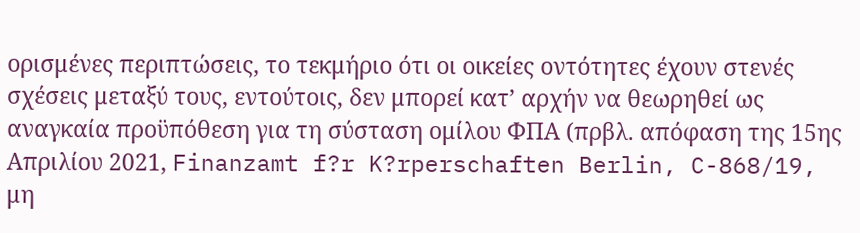ορισμένες περιπτώσεις, το τεκμήριο ότι οι οικείες οντότητες έχουν στενές σχέσεις μεταξύ τους, εντούτοις, δεν μπορεί κατ’ αρχήν να θεωρηθεί ως αναγκαία προϋπόθεση για τη σύσταση ομίλου ΦΠΑ (πρβλ. απόφαση της 15ης Απριλίου 2021, Finanzamt f?r K?rperschaften Berlin, C-868/19, μη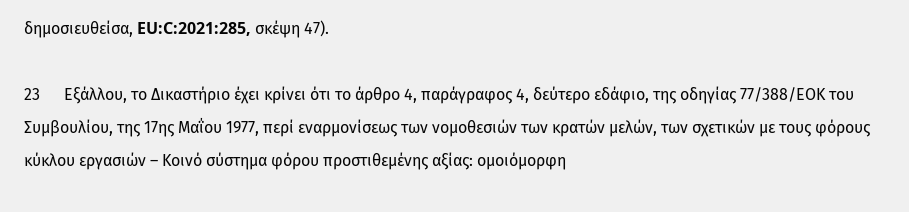δημοσιευθείσα, EU:C:2021:285, σκέψη 47).

23      Εξάλλου, το Δικαστήριο έχει κρίνει ότι το άρθρο 4, παράγραφος 4, δεύτερο εδάφιο, της οδηγίας 77/388/ΕΟΚ του Συμβουλίου, της 17ης Μαΐου 1977, περί εναρμονίσεως των νομοθεσιών των κρατών μελών, των σχετικών με τους φόρους κύκλου εργασιών – Κοινό σύστημα φόρου προστιθεμένης αξίας: ομοιόμορφη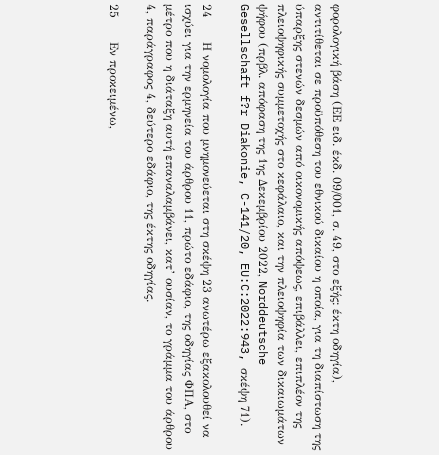φορολογική βάση (ΕΕ ειδ. έκδ. 09/001, σ. 49, στο εξής: έκτη οδηγία), αντιτίθεται σε προϋπόθεση του εθνικού δικαίου η οποία, για τη διαπίστωση της ύπαρξης στενών δεσμών από οικονομικής απόψεως, επιβάλλει, επιπλέον της πλειοψηφικής συμμετοχής στο κεφάλαιο, και την πλειοψηφία των δικαιωμάτων ψήφου (πρβλ. απόφαση της 1ης Δεκεμβρίου 2022, Norddeutsche Gesellschaft f?r Diakonie, C-141/20, EU:C:2022:943, σκέψη 71).

24      Η νομολογία που μνημονεύεται στη σκέψη 23 ανωτέρω εξακολουθεί να ισχύει για την ερμηνεία του άρθρου 11, πρώτο εδάφιο, της οδηγίας ΦΠΑ, στο μέτρο που η διάταξη αυτή επαναλαμβάνει, κατ’ ουσίαν, το γράμμα του άρθρου 4, παράγραφος 4, δεύτερο εδάφιο, της έκτης οδηγίας.

25      Εν προκειμένω,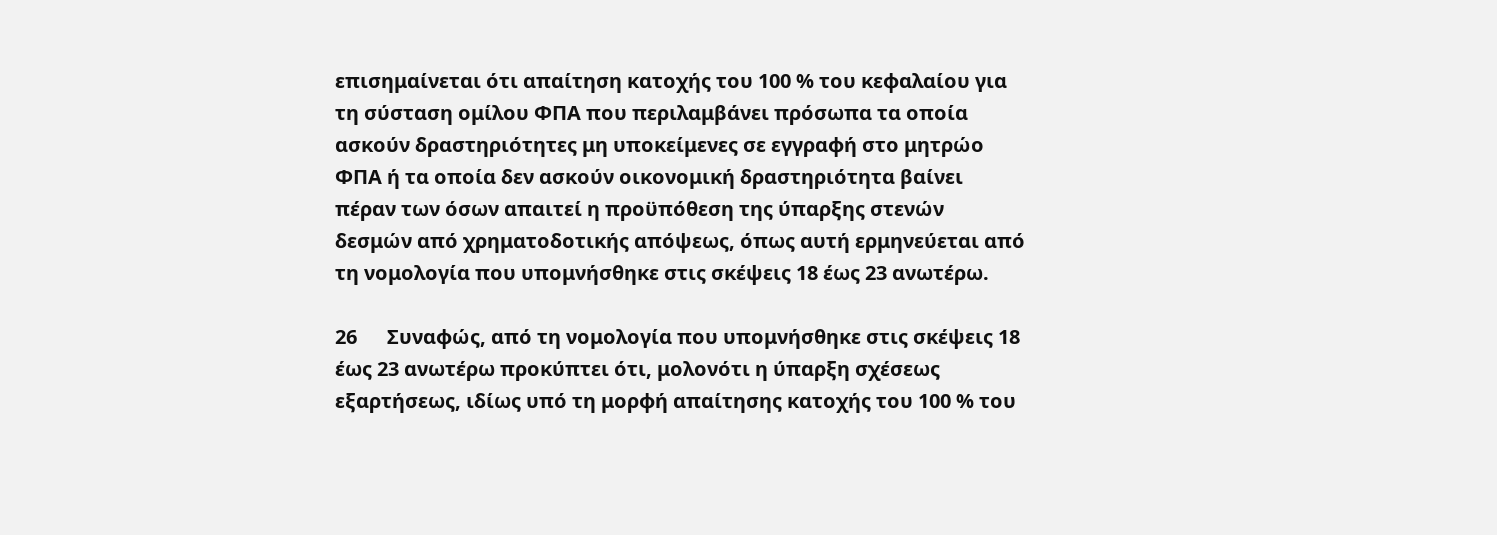επισημαίνεται ότι απαίτηση κατοχής του 100 % του κεφαλαίου για τη σύσταση ομίλου ΦΠΑ που περιλαμβάνει πρόσωπα τα οποία ασκούν δραστηριότητες μη υποκείμενες σε εγγραφή στο μητρώο ΦΠΑ ή τα οποία δεν ασκούν οικονομική δραστηριότητα βαίνει πέραν των όσων απαιτεί η προϋπόθεση της ύπαρξης στενών δεσμών από χρηματοδοτικής απόψεως, όπως αυτή ερμηνεύεται από τη νομολογία που υπομνήσθηκε στις σκέψεις 18 έως 23 ανωτέρω.

26      Συναφώς, από τη νομολογία που υπομνήσθηκε στις σκέψεις 18 έως 23 ανωτέρω προκύπτει ότι, μολονότι η ύπαρξη σχέσεως εξαρτήσεως, ιδίως υπό τη μορφή απαίτησης κατοχής του 100 % του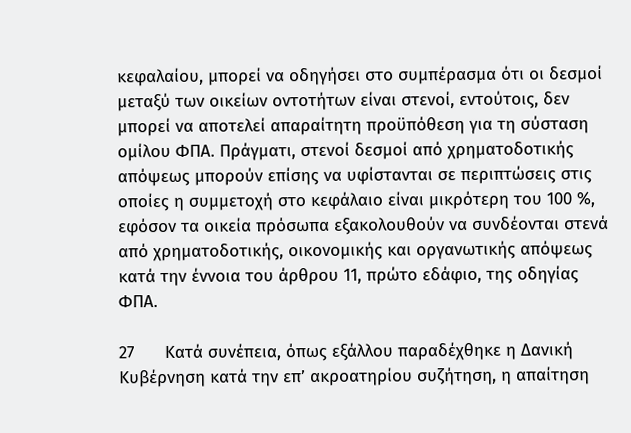κεφαλαίου, μπορεί να οδηγήσει στο συμπέρασμα ότι οι δεσμοί μεταξύ των οικείων οντοτήτων είναι στενοί, εντούτοις, δεν μπορεί να αποτελεί απαραίτητη προϋπόθεση για τη σύσταση ομίλου ΦΠΑ. Πράγματι, στενοί δεσμοί από χρηματοδοτικής απόψεως μπορούν επίσης να υφίστανται σε περιπτώσεις στις οποίες η συμμετοχή στο κεφάλαιο είναι μικρότερη του 100 %, εφόσον τα οικεία πρόσωπα εξακολουθούν να συνδέονται στενά από χρηματοδοτικής, οικονομικής και οργανωτικής απόψεως κατά την έννοια του άρθρου 11, πρώτο εδάφιο, της οδηγίας ΦΠΑ.

27      Κατά συνέπεια, όπως εξάλλου παραδέχθηκε η Δανική Κυβέρνηση κατά την επ’ ακροατηρίου συζήτηση, η απαίτηση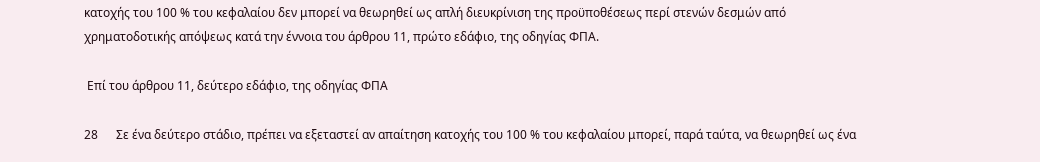κατοχής του 100 % του κεφαλαίου δεν μπορεί να θεωρηθεί ως απλή διευκρίνιση της προϋποθέσεως περί στενών δεσμών από χρηματοδοτικής απόψεως κατά την έννοια του άρθρου 11, πρώτο εδάφιο, της οδηγίας ΦΠΑ.

 Επί του άρθρου 11, δεύτερο εδάφιο, της οδηγίας ΦΠΑ

28      Σε ένα δεύτερο στάδιο, πρέπει να εξεταστεί αν απαίτηση κατοχής του 100 % του κεφαλαίου μπορεί, παρά ταύτα, να θεωρηθεί ως ένα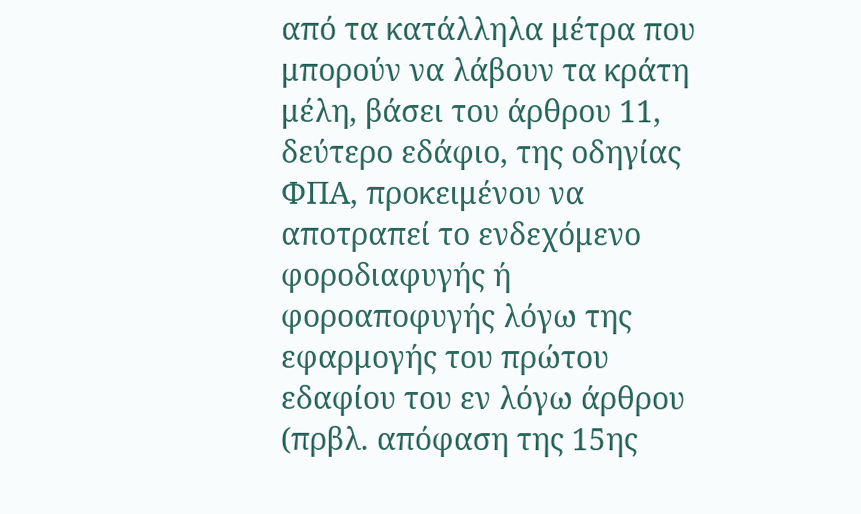από τα κατάλληλα μέτρα που μπορούν να λάβουν τα κράτη μέλη, βάσει του άρθρου 11, δεύτερο εδάφιο, της οδηγίας ΦΠΑ, προκειμένου να αποτραπεί το ενδεχόμενο φοροδιαφυγής ή φοροαποφυγής λόγω της εφαρμογής του πρώτου εδαφίου του εν λόγω άρθρου (πρβλ. απόφαση της 15ης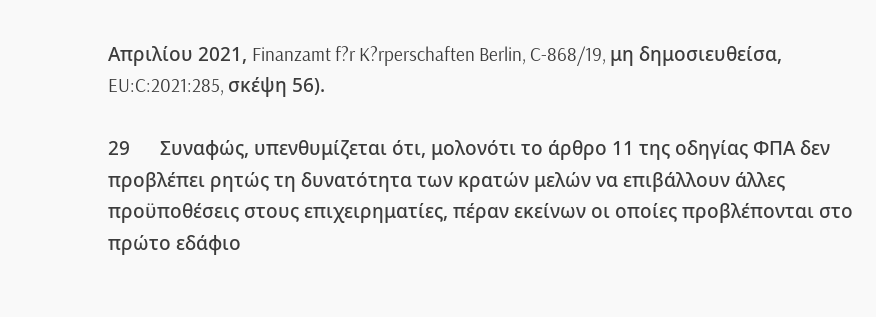Απριλίου 2021, Finanzamt f?r K?rperschaften Berlin, C-868/19, μη δημοσιευθείσα, EU:C:2021:285, σκέψη 56).

29      Συναφώς, υπενθυμίζεται ότι, μολονότι το άρθρο 11 της οδηγίας ΦΠΑ δεν προβλέπει ρητώς τη δυνατότητα των κρατών μελών να επιβάλλουν άλλες προϋποθέσεις στους επιχειρηματίες, πέραν εκείνων οι οποίες προβλέπονται στο πρώτο εδάφιο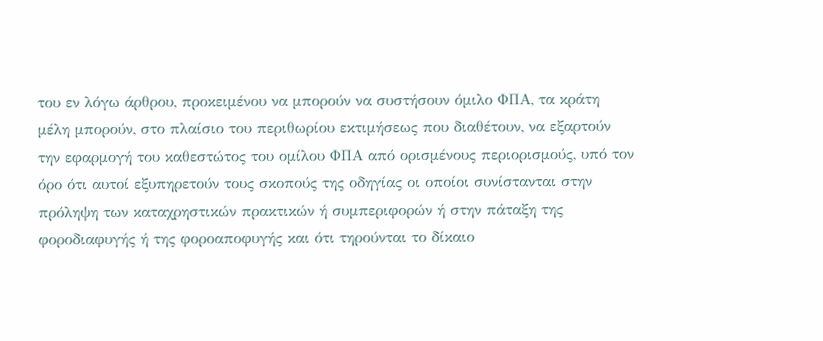του εν λόγω άρθρου, προκειμένου να μπορούν να συστήσουν όμιλο ΦΠΑ, τα κράτη μέλη μπορούν, στο πλαίσιο του περιθωρίου εκτιμήσεως που διαθέτουν, να εξαρτούν την εφαρμογή του καθεστώτος του ομίλου ΦΠΑ από ορισμένους περιορισμούς, υπό τον όρο ότι αυτοί εξυπηρετούν τους σκοπούς της οδηγίας οι οποίοι συνίστανται στην πρόληψη των καταχρηστικών πρακτικών ή συμπεριφορών ή στην πάταξη της φοροδιαφυγής ή της φοροαποφυγής και ότι τηρούνται το δίκαιο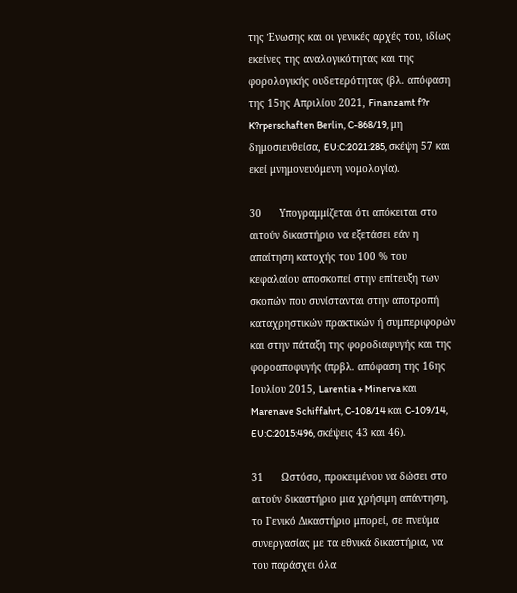της Ένωσης και οι γενικές αρχές του, ιδίως εκείνες της αναλογικότητας και της φορολογικής ουδετερότητας (βλ. απόφαση της 15ης Απριλίου 2021, Finanzamt f?r K?rperschaften Berlin, C-868/19, μη δημοσιευθείσα, EU:C:2021:285, σκέψη 57 και εκεί μνημονευόμενη νομολογία).

30      Υπογραμμίζεται ότι απόκειται στο αιτούν δικαστήριο να εξετάσει εάν η απαίτηση κατοχής του 100 % του κεφαλαίου αποσκοπεί στην επίτευξη των σκοπών που συνίστανται στην αποτροπή καταχρηστικών πρακτικών ή συμπεριφορών και στην πάταξη της φοροδιαφυγής και της φοροαποφυγής (πρβλ. απόφαση της 16ης Ιουλίου 2015, Larentia + Minerva και Marenave Schiffahrt, C-108/14 και C-109/14, EU:C:2015:496, σκέψεις 43 και 46).

31      Ωστόσο, προκειμένου να δώσει στο αιτούν δικαστήριο μια χρήσιμη απάντηση, το Γενικό Δικαστήριο μπορεί, σε πνεύμα συνεργασίας με τα εθνικά δικαστήρια, να του παράσχει όλα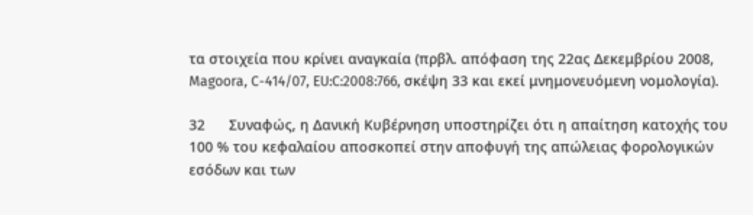τα στοιχεία που κρίνει αναγκαία (πρβλ. απόφαση της 22ας Δεκεμβρίου 2008, Magoora, C-414/07, EU:C:2008:766, σκέψη 33 και εκεί μνημονευόμενη νομολογία).

32      Συναφώς, η Δανική Κυβέρνηση υποστηρίζει ότι η απαίτηση κατοχής του 100 % του κεφαλαίου αποσκοπεί στην αποφυγή της απώλειας φορολογικών εσόδων και των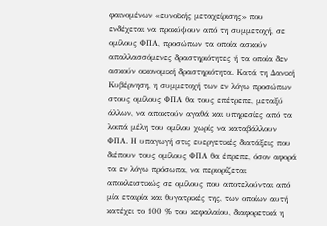φαινομένων «ευνοϊκής μεταχείρισης» που ενδέχεται να προκύψουν από τη συμμετοχή, σε ομίλους ΦΠΑ, προσώπων τα οποία ασκούν απαλλασσόμενες δραστηριότητες ή τα οποία δεν ασκούν οικονομική δραστηριότητα. Κατά τη Δανική Κυβέρνηση, η συμμετοχή των εν λόγω προσώπων στους ομίλους ΦΠΑ θα τους επέτρεπε, μεταξύ άλλων, να αποκτούν αγαθά και υπηρεσίες από τα λοιπά μέλη του ομίλου χωρίς να καταβάλλουν ΦΠΑ. Η υπαγωγή στις ευεργετικές διατάξεις που διέπουν τους ομίλους ΦΠΑ θα έπρεπε, όσον αφορά τα εν λόγω πρόσωπα, να περιορίζεται αποκλειστικώς σε ομίλους που αποτελούνται από μία εταιρία και θυγατρικές της, των οποίων αυτή κατέχει το 100 % του κεφαλαίου, διαφορετικά η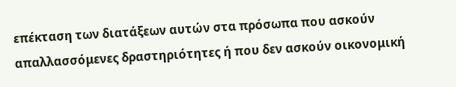επέκταση των διατάξεων αυτών στα πρόσωπα που ασκούν απαλλασσόμενες δραστηριότητες ή που δεν ασκούν οικονομική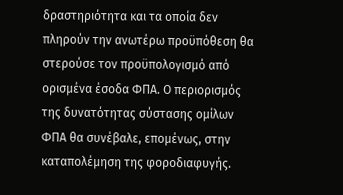δραστηριότητα και τα οποία δεν πληρούν την ανωτέρω προϋπόθεση θα στερούσε τον προϋπολογισμό από ορισμένα έσοδα ΦΠΑ. Ο περιορισμός της δυνατότητας σύστασης ομίλων ΦΠΑ θα συνέβαλε, επομένως, στην καταπολέμηση της φοροδιαφυγής.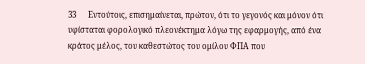33      Εντούτοις, επισημαίνεται, πρώτον, ότι το γεγονός και μόνον ότι υφίσταται φορολογικό πλεονέκτημα λόγω της εφαρμογής, από ένα κράτος μέλος, του καθεστώτος του ομίλου ΦΠΑ που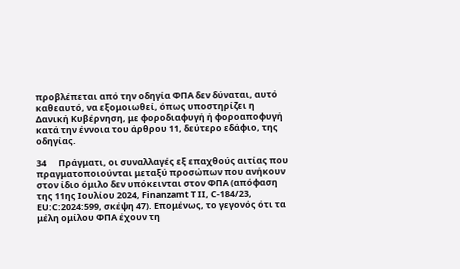προβλέπεται από την οδηγία ΦΠΑ δεν δύναται, αυτό καθεαυτό, να εξομοιωθεί, όπως υποστηρίζει η Δανική Κυβέρνηση, με φοροδιαφυγή ή φοροαποφυγή κατά την έννοια του άρθρου 11, δεύτερο εδάφιο, της οδηγίας.

34      Πράγματι, οι συναλλαγές εξ επαχθούς αιτίας που πραγματοποιούνται μεταξύ προσώπων που ανήκουν στον ίδιο όμιλο δεν υπόκεινται στον ΦΠΑ (απόφαση της 11ης Ιουλίου 2024, Finanzamt T II, C-184/23, EU:C:2024:599, σκέψη 47). Επομένως, το γεγονός ότι τα μέλη ομίλου ΦΠΑ έχουν τη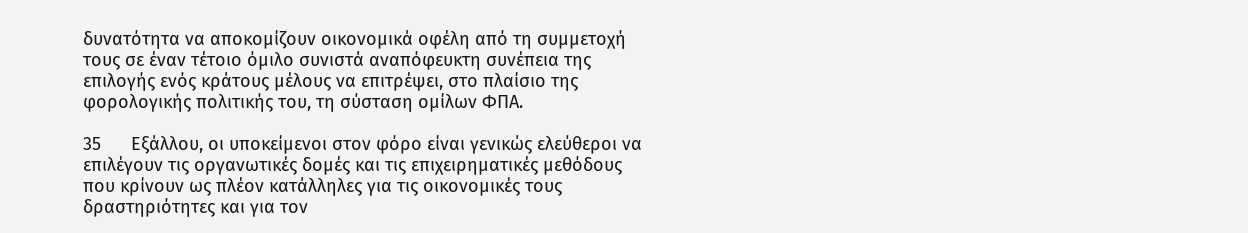δυνατότητα να αποκομίζουν οικονομικά οφέλη από τη συμμετοχή τους σε έναν τέτοιο όμιλο συνιστά αναπόφευκτη συνέπεια της επιλογής ενός κράτους μέλους να επιτρέψει, στο πλαίσιο της φορολογικής πολιτικής του, τη σύσταση ομίλων ΦΠΑ.

35      Εξάλλου, οι υποκείμενοι στον φόρο είναι γενικώς ελεύθεροι να επιλέγουν τις οργανωτικές δομές και τις επιχειρηματικές μεθόδους που κρίνουν ως πλέον κατάλληλες για τις οικονομικές τους δραστηριότητες και για τον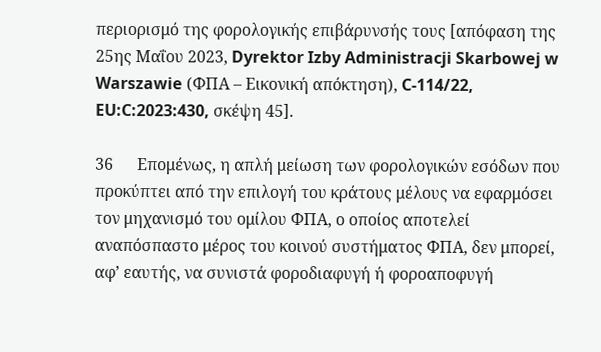περιορισμό της φορολογικής επιβάρυνσής τους [απόφαση της 25ης Μαΐου 2023, Dyrektor Izby Administracji Skarbowej w Warszawie (ΦΠΑ – Εικονική απόκτηση), C-114/22, EU:C:2023:430, σκέψη 45].

36      Επομένως, η απλή μείωση των φορολογικών εσόδων που προκύπτει από την επιλογή του κράτους μέλους να εφαρμόσει τον μηχανισμό του ομίλου ΦΠΑ, ο οποίος αποτελεί αναπόσπαστο μέρος του κοινού συστήματος ΦΠΑ, δεν μπορεί, αφ’ εαυτής, να συνιστά φοροδιαφυγή ή φοροαποφυγή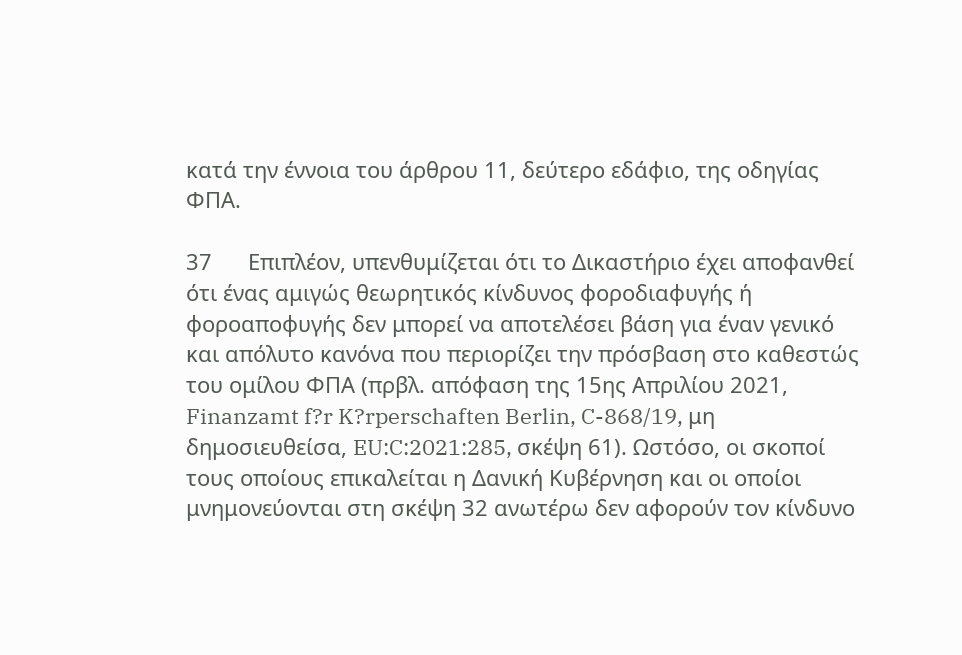κατά την έννοια του άρθρου 11, δεύτερο εδάφιο, της οδηγίας ΦΠΑ.

37      Επιπλέον, υπενθυμίζεται ότι το Δικαστήριο έχει αποφανθεί ότι ένας αμιγώς θεωρητικός κίνδυνος φοροδιαφυγής ή φοροαποφυγής δεν μπορεί να αποτελέσει βάση για έναν γενικό και απόλυτο κανόνα που περιορίζει την πρόσβαση στο καθεστώς του ομίλου ΦΠΑ (πρβλ. απόφαση της 15ης Απριλίου 2021, Finanzamt f?r K?rperschaften Berlin, C-868/19, μη δημοσιευθείσα, EU:C:2021:285, σκέψη 61). Ωστόσο, οι σκοποί τους οποίους επικαλείται η Δανική Κυβέρνηση και οι οποίοι μνημονεύονται στη σκέψη 32 ανωτέρω δεν αφορούν τον κίνδυνο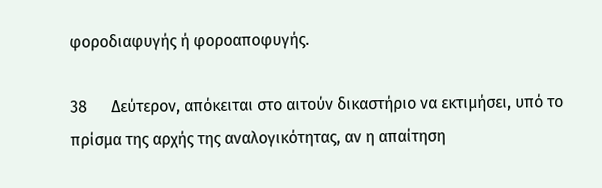φοροδιαφυγής ή φοροαποφυγής.

38      Δεύτερον, απόκειται στο αιτούν δικαστήριο να εκτιμήσει, υπό το πρίσμα της αρχής της αναλογικότητας, αν η απαίτηση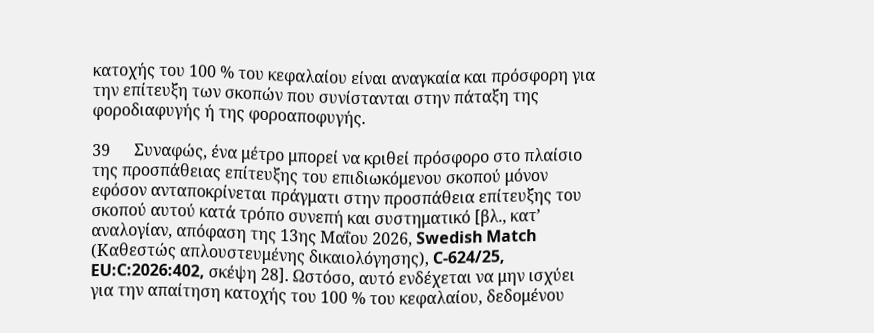κατοχής του 100 % του κεφαλαίου είναι αναγκαία και πρόσφορη για την επίτευξη των σκοπών που συνίστανται στην πάταξη της φοροδιαφυγής ή της φοροαποφυγής.

39      Συναφώς, ένα μέτρο μπορεί να κριθεί πρόσφορο στο πλαίσιο της προσπάθειας επίτευξης του επιδιωκόμενου σκοπού μόνον εφόσον ανταποκρίνεται πράγματι στην προσπάθεια επίτευξης του σκοπού αυτού κατά τρόπο συνεπή και συστηματικό [βλ., κατ’ αναλογίαν, απόφαση της 13ης Μαΐου 2026, Swedish Match (Καθεστώς απλουστευμένης δικαιολόγησης), C-624/25, EU:C:2026:402, σκέψη 28]. Ωστόσο, αυτό ενδέχεται να μην ισχύει για την απαίτηση κατοχής του 100 % του κεφαλαίου, δεδομένου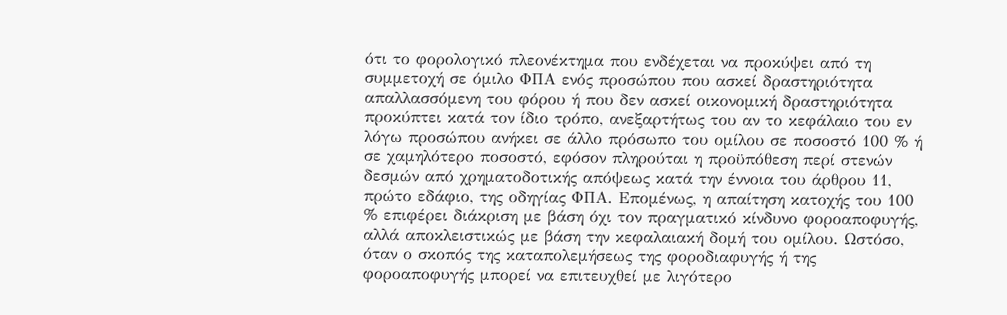ότι το φορολογικό πλεονέκτημα που ενδέχεται να προκύψει από τη συμμετοχή σε όμιλο ΦΠΑ ενός προσώπου που ασκεί δραστηριότητα απαλλασσόμενη του φόρου ή που δεν ασκεί οικονομική δραστηριότητα προκύπτει κατά τον ίδιο τρόπο, ανεξαρτήτως του αν το κεφάλαιο του εν λόγω προσώπου ανήκει σε άλλο πρόσωπο του ομίλου σε ποσοστό 100 % ή σε χαμηλότερο ποσοστό, εφόσον πληρούται η προϋπόθεση περί στενών δεσμών από χρηματοδοτικής απόψεως κατά την έννοια του άρθρου 11, πρώτο εδάφιο, της οδηγίας ΦΠΑ. Επομένως, η απαίτηση κατοχής του 100 % επιφέρει διάκριση με βάση όχι τον πραγματικό κίνδυνο φοροαποφυγής, αλλά αποκλειστικώς με βάση την κεφαλαιακή δομή του ομίλου. Ωστόσο, όταν ο σκοπός της καταπολεμήσεως της φοροδιαφυγής ή της φοροαποφυγής μπορεί να επιτευχθεί με λιγότερο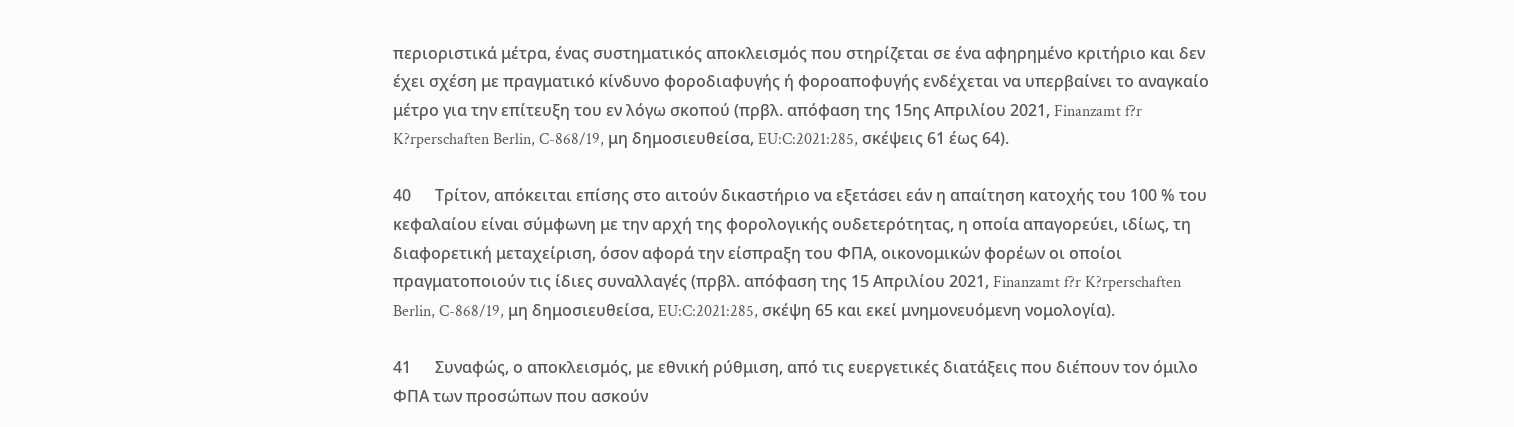περιοριστικά μέτρα, ένας συστηματικός αποκλεισμός που στηρίζεται σε ένα αφηρημένο κριτήριο και δεν έχει σχέση με πραγματικό κίνδυνο φοροδιαφυγής ή φοροαποφυγής ενδέχεται να υπερβαίνει το αναγκαίο μέτρο για την επίτευξη του εν λόγω σκοπού (πρβλ. απόφαση της 15ης Απριλίου 2021, Finanzamt f?r K?rperschaften Berlin, C-868/19, μη δημοσιευθείσα, EU:C:2021:285, σκέψεις 61 έως 64).

40      Τρίτον, απόκειται επίσης στο αιτούν δικαστήριο να εξετάσει εάν η απαίτηση κατοχής του 100 % του κεφαλαίου είναι σύμφωνη με την αρχή της φορολογικής ουδετερότητας, η οποία απαγορεύει, ιδίως, τη διαφορετική μεταχείριση, όσον αφορά την είσπραξη του ΦΠΑ, οικονομικών φορέων οι οποίοι πραγματοποιούν τις ίδιες συναλλαγές (πρβλ. απόφαση της 15 Απριλίου 2021, Finanzamt f?r K?rperschaften Berlin, C-868/19, μη δημοσιευθείσα, EU:C:2021:285, σκέψη 65 και εκεί μνημονευόμενη νομολογία).

41      Συναφώς, ο αποκλεισμός, με εθνική ρύθμιση, από τις ευεργετικές διατάξεις που διέπουν τον όμιλο ΦΠΑ των προσώπων που ασκούν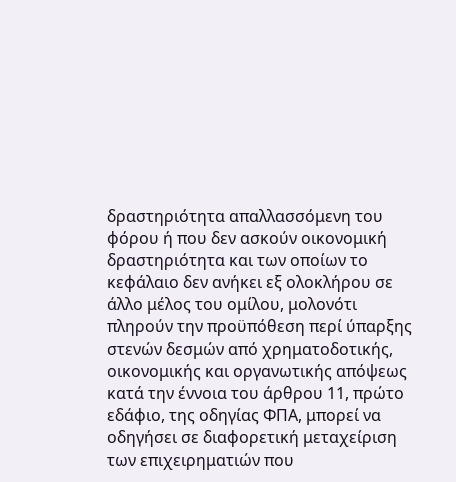δραστηριότητα απαλλασσόμενη του φόρου ή που δεν ασκούν οικονομική δραστηριότητα και των οποίων το κεφάλαιο δεν ανήκει εξ ολοκλήρου σε άλλο μέλος του ομίλου, μολονότι πληρούν την προϋπόθεση περί ύπαρξης στενών δεσμών από χρηματοδοτικής, οικονομικής και οργανωτικής απόψεως κατά την έννοια του άρθρου 11, πρώτο εδάφιο, της οδηγίας ΦΠΑ, μπορεί να οδηγήσει σε διαφορετική μεταχείριση των επιχειρηματιών που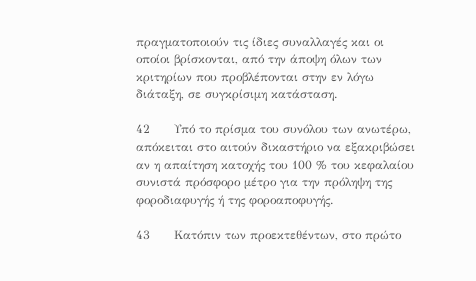πραγματοποιούν τις ίδιες συναλλαγές και οι οποίοι βρίσκονται, από την άποψη όλων των κριτηρίων που προβλέπονται στην εν λόγω διάταξη, σε συγκρίσιμη κατάσταση.

42      Υπό το πρίσμα του συνόλου των ανωτέρω, απόκειται στο αιτούν δικαστήριο να εξακριβώσει αν η απαίτηση κατοχής του 100 % του κεφαλαίου συνιστά πρόσφορο μέτρο για την πρόληψη της φοροδιαφυγής ή της φοροαποφυγής.

43      Κατόπιν των προεκτεθέντων, στο πρώτο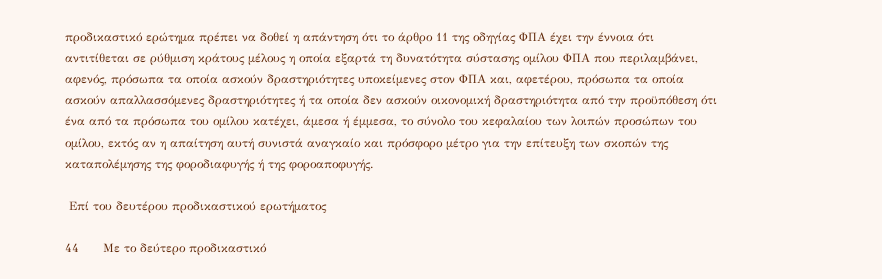προδικαστικό ερώτημα πρέπει να δοθεί η απάντηση ότι το άρθρο 11 της οδηγίας ΦΠΑ έχει την έννοια ότι αντιτίθεται σε ρύθμιση κράτους μέλους η οποία εξαρτά τη δυνατότητα σύστασης ομίλου ΦΠΑ που περιλαμβάνει, αφενός, πρόσωπα τα οποία ασκούν δραστηριότητες υποκείμενες στον ΦΠΑ και, αφετέρου, πρόσωπα τα οποία ασκούν απαλλασσόμενες δραστηριότητες ή τα οποία δεν ασκούν οικονομική δραστηριότητα από την προϋπόθεση ότι ένα από τα πρόσωπα του ομίλου κατέχει, άμεσα ή έμμεσα, το σύνολο του κεφαλαίου των λοιπών προσώπων του ομίλου, εκτός αν η απαίτηση αυτή συνιστά αναγκαίο και πρόσφορο μέτρο για την επίτευξη των σκοπών της καταπολέμησης της φοροδιαφυγής ή της φοροαποφυγής.

 Επί του δευτέρου προδικαστικού ερωτήματος

44      Με το δεύτερο προδικαστικό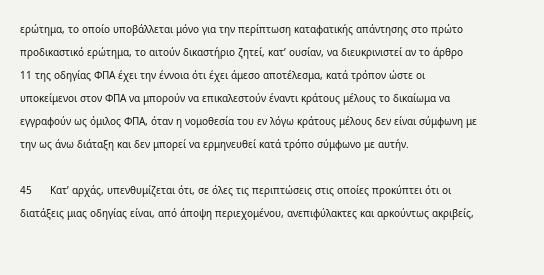ερώτημα, το οποίο υποβάλλεται μόνο για την περίπτωση καταφατικής απάντησης στο πρώτο προδικαστικό ερώτημα, το αιτούν δικαστήριο ζητεί, κατ’ ουσίαν, να διευκρινιστεί αν το άρθρο 11 της οδηγίας ΦΠΑ έχει την έννοια ότι έχει άμεσο αποτέλεσμα, κατά τρόπον ώστε οι υποκείμενοι στον ΦΠΑ να μπορούν να επικαλεστούν έναντι κράτους μέλους το δικαίωμα να εγγραφούν ως όμιλος ΦΠΑ, όταν η νομοθεσία του εν λόγω κράτους μέλους δεν είναι σύμφωνη με την ως άνω διάταξη και δεν μπορεί να ερμηνευθεί κατά τρόπο σύμφωνο με αυτήν.

45      Κατ’ αρχάς, υπενθυμίζεται ότι, σε όλες τις περιπτώσεις στις οποίες προκύπτει ότι οι διατάξεις μιας οδηγίας είναι, από άποψη περιεχομένου, ανεπιφύλακτες και αρκούντως ακριβείς,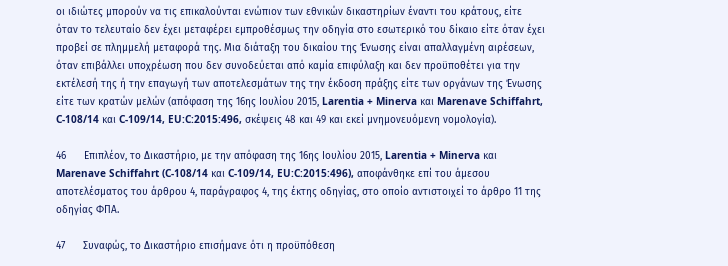οι ιδιώτες μπορούν να τις επικαλούνται ενώπιον των εθνικών δικαστηρίων έναντι του κράτους, είτε όταν το τελευταίο δεν έχει μεταφέρει εμπροθέσμως την οδηγία στο εσωτερικό του δίκαιο είτε όταν έχει προβεί σε πλημμελή μεταφορά της. Μια διάταξη του δικαίου της Ένωσης είναι απαλλαγμένη αιρέσεων, όταν επιβάλλει υποχρέωση που δεν συνοδεύεται από καμία επιφύλαξη και δεν προϋποθέτει για την εκτέλεσή της ή την επαγωγή των αποτελεσμάτων της την έκδοση πράξης είτε των οργάνων της Ένωσης είτε των κρατών μελών (απόφαση της 16ης Ιουλίου 2015, Larentia + Minerva και Marenave Schiffahrt, C-108/14 και C-109/14, EU:C:2015:496, σκέψεις 48 και 49 και εκεί μνημονευόμενη νομολογία).

46      Επιπλέον, το Δικαστήριο, με την απόφαση της 16ης Ιουλίου 2015, Larentia + Minerva και Marenave Schiffahrt (C-108/14 και C-109/14, EU:C:2015:496), αποφάνθηκε επί του άμεσου αποτελέσματος του άρθρου 4, παράγραφος 4, της έκτης οδηγίας, στο οποίο αντιστοιχεί το άρθρο 11 της οδηγίας ΦΠΑ.

47      Συναφώς, το Δικαστήριο επισήμανε ότι η προϋπόθεση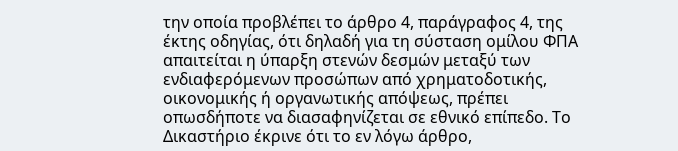την οποία προβλέπει το άρθρο 4, παράγραφος 4, της έκτης οδηγίας, ότι δηλαδή για τη σύσταση ομίλου ΦΠΑ απαιτείται η ύπαρξη στενών δεσμών μεταξύ των ενδιαφερόμενων προσώπων από χρηματοδοτικής, οικονομικής ή οργανωτικής απόψεως, πρέπει οπωσδήποτε να διασαφηνίζεται σε εθνικό επίπεδο. Το Δικαστήριο έκρινε ότι το εν λόγω άρθρο,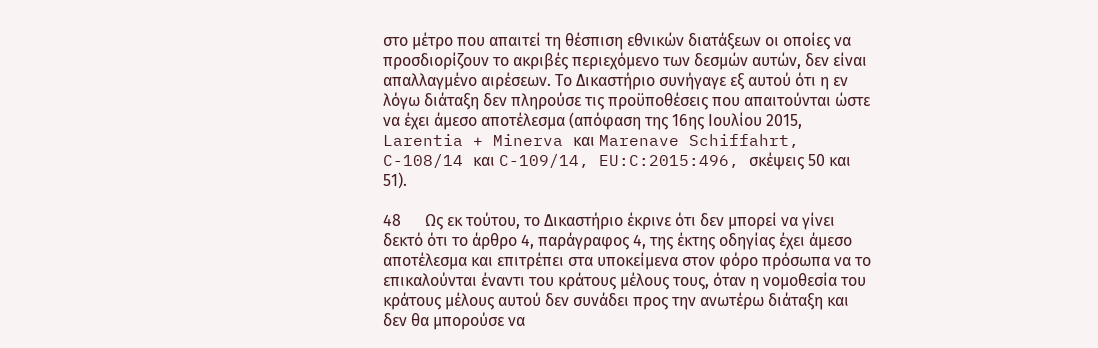στο μέτρο που απαιτεί τη θέσπιση εθνικών διατάξεων οι οποίες να προσδιορίζουν το ακριβές περιεχόμενο των δεσμών αυτών, δεν είναι απαλλαγμένο αιρέσεων. Το Δικαστήριο συνήγαγε εξ αυτού ότι η εν λόγω διάταξη δεν πληρούσε τις προϋποθέσεις που απαιτούνται ώστε να έχει άμεσο αποτέλεσμα (απόφαση της 16ης Ιουλίου 2015, Larentia + Minerva και Marenave Schiffahrt, C-108/14 και C-109/14, EU:C:2015:496, σκέψεις 50 και 51).

48      Ως εκ τούτου, το Δικαστήριο έκρινε ότι δεν μπορεί να γίνει δεκτό ότι το άρθρο 4, παράγραφος 4, της έκτης οδηγίας έχει άμεσο αποτέλεσμα και επιτρέπει στα υποκείμενα στον φόρο πρόσωπα να το επικαλούνται έναντι του κράτους μέλους τους, όταν η νομοθεσία του κράτους μέλους αυτού δεν συνάδει προς την ανωτέρω διάταξη και δεν θα μπορούσε να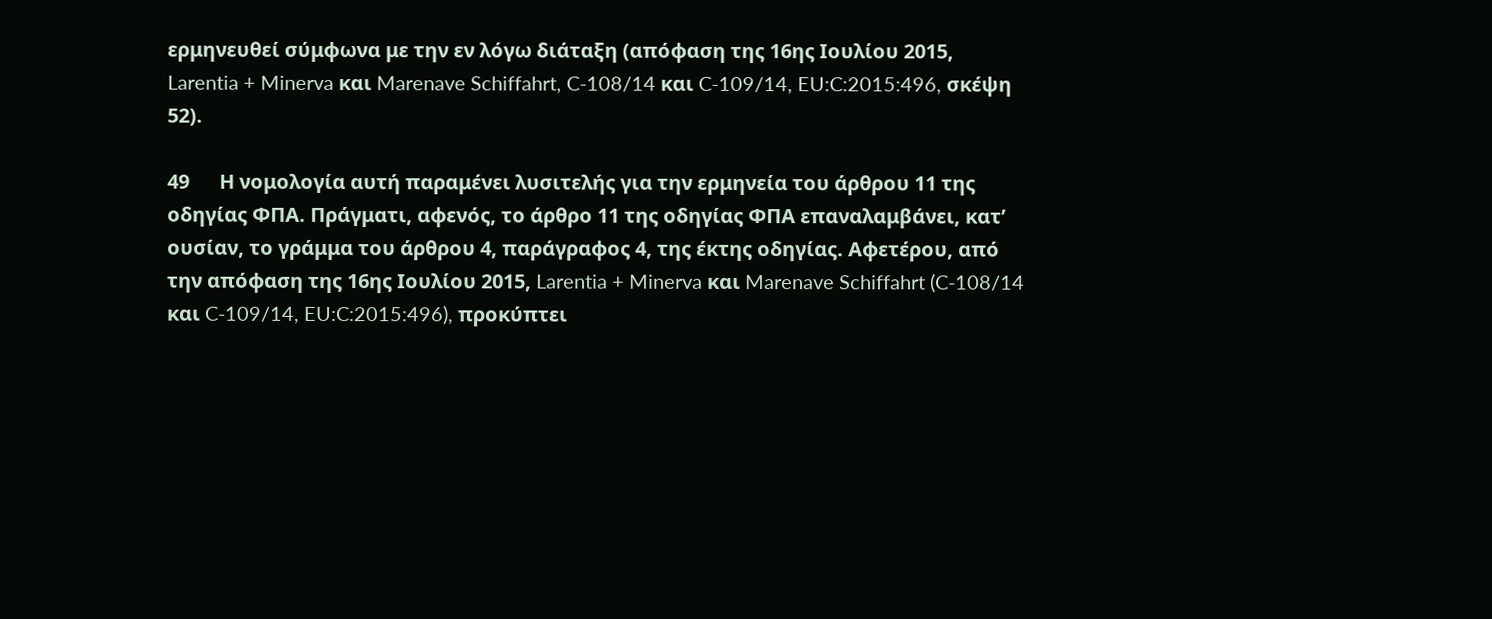ερμηνευθεί σύμφωνα με την εν λόγω διάταξη (απόφαση της 16ης Ιουλίου 2015, Larentia + Minerva και Marenave Schiffahrt, C-108/14 και C-109/14, EU:C:2015:496, σκέψη 52).

49      Η νομολογία αυτή παραμένει λυσιτελής για την ερμηνεία του άρθρου 11 της οδηγίας ΦΠΑ. Πράγματι, αφενός, το άρθρο 11 της οδηγίας ΦΠΑ επαναλαμβάνει, κατ’ ουσίαν, το γράμμα του άρθρου 4, παράγραφος 4, της έκτης οδηγίας. Αφετέρου, από την απόφαση της 16ης Ιουλίου 2015, Larentia + Minerva και Marenave Schiffahrt (C-108/14 και C-109/14, EU:C:2015:496), προκύπτει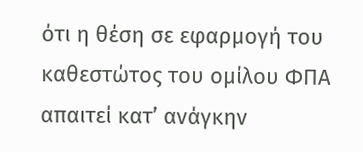ότι η θέση σε εφαρμογή του καθεστώτος του ομίλου ΦΠΑ απαιτεί κατ’ ανάγκην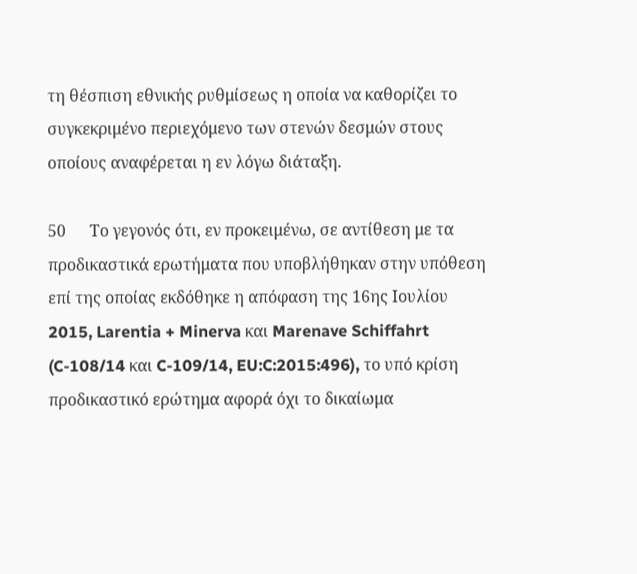τη θέσπιση εθνικής ρυθμίσεως η οποία να καθορίζει το συγκεκριμένο περιεχόμενο των στενών δεσμών στους οποίους αναφέρεται η εν λόγω διάταξη.

50      Το γεγονός ότι, εν προκειμένω, σε αντίθεση με τα προδικαστικά ερωτήματα που υποβλήθηκαν στην υπόθεση επί της οποίας εκδόθηκε η απόφαση της 16ης Ιουλίου 2015, Larentia + Minerva και Marenave Schiffahrt (C-108/14 και C-109/14, EU:C:2015:496), το υπό κρίση προδικαστικό ερώτημα αφορά όχι το δικαίωμα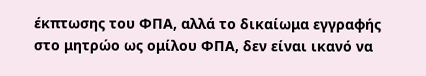έκπτωσης του ΦΠΑ, αλλά το δικαίωμα εγγραφής στο μητρώο ως ομίλου ΦΠΑ, δεν είναι ικανό να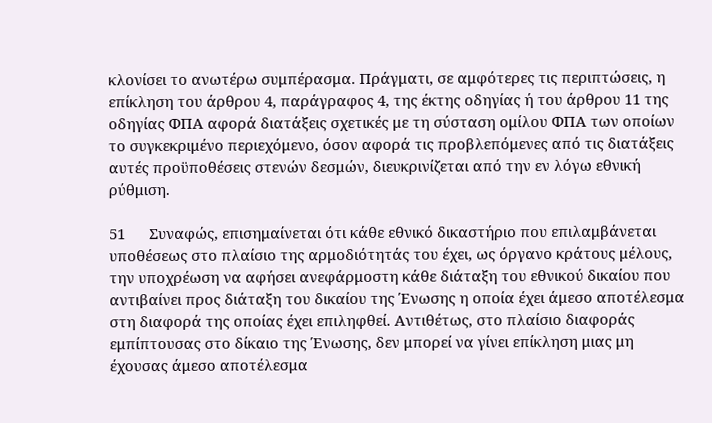κλονίσει το ανωτέρω συμπέρασμα. Πράγματι, σε αμφότερες τις περιπτώσεις, η επίκληση του άρθρου 4, παράγραφος 4, της έκτης οδηγίας ή του άρθρου 11 της οδηγίας ΦΠΑ αφορά διατάξεις σχετικές με τη σύσταση ομίλου ΦΠΑ των οποίων το συγκεκριμένο περιεχόμενο, όσον αφορά τις προβλεπόμενες από τις διατάξεις αυτές προϋποθέσεις στενών δεσμών, διευκρινίζεται από την εν λόγω εθνική ρύθμιση.

51      Συναφώς, επισημαίνεται ότι κάθε εθνικό δικαστήριο που επιλαμβάνεται υποθέσεως στο πλαίσιο της αρμοδιότητάς του έχει, ως όργανο κράτους μέλους, την υποχρέωση να αφήσει ανεφάρμοστη κάθε διάταξη του εθνικού δικαίου που αντιβαίνει προς διάταξη του δικαίου της Ένωσης η οποία έχει άμεσο αποτέλεσμα στη διαφορά της οποίας έχει επιληφθεί. Αντιθέτως, στο πλαίσιο διαφοράς εμπίπτουσας στο δίκαιο της Ένωσης, δεν μπορεί να γίνει επίκληση μιας μη έχουσας άμεσο αποτέλεσμα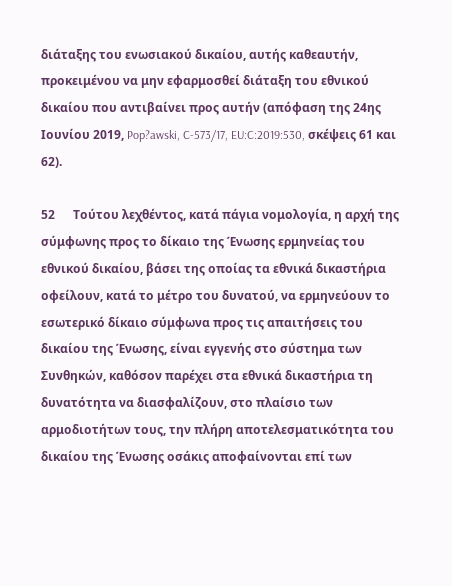διάταξης του ενωσιακού δικαίου, αυτής καθεαυτήν, προκειμένου να μην εφαρμοσθεί διάταξη του εθνικού δικαίου που αντιβαίνει προς αυτήν (απόφαση της 24ης Ιουνίου 2019, Pop?awski, C-573/17, EU:C:2019:530, σκέψεις 61 και 62).

52      Τούτου λεχθέντος, κατά πάγια νομολογία, η αρχή της σύμφωνης προς το δίκαιο της Ένωσης ερμηνείας του εθνικού δικαίου, βάσει της οποίας τα εθνικά δικαστήρια οφείλουν, κατά το μέτρο του δυνατού, να ερμηνεύουν το εσωτερικό δίκαιο σύμφωνα προς τις απαιτήσεις του δικαίου της Ένωσης, είναι εγγενής στο σύστημα των Συνθηκών, καθόσον παρέχει στα εθνικά δικαστήρια τη δυνατότητα να διασφαλίζουν, στο πλαίσιο των αρμοδιοτήτων τους, την πλήρη αποτελεσματικότητα του δικαίου της Ένωσης οσάκις αποφαίνονται επί των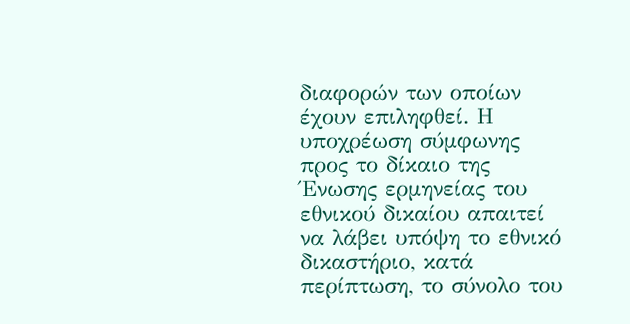διαφορών των οποίων έχουν επιληφθεί. Η υποχρέωση σύμφωνης προς το δίκαιο της Ένωσης ερμηνείας του εθνικού δικαίου απαιτεί να λάβει υπόψη το εθνικό δικαστήριο, κατά περίπτωση, το σύνολο του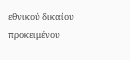εθνικού δικαίου προκειμένου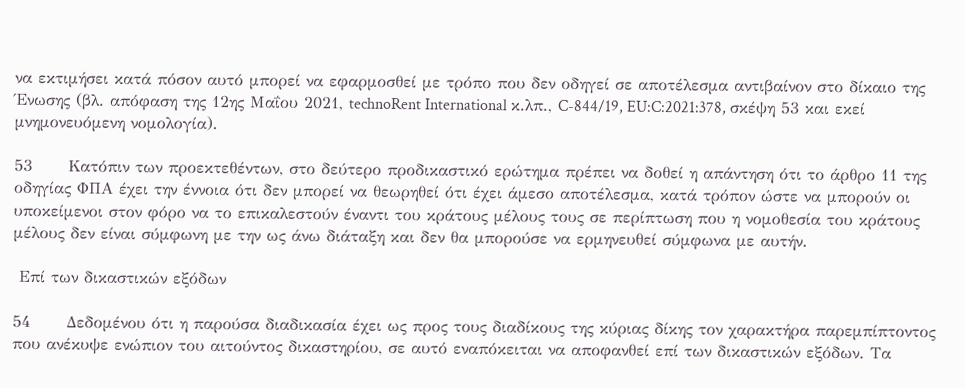να εκτιμήσει κατά πόσον αυτό μπορεί να εφαρμοσθεί με τρόπο που δεν οδηγεί σε αποτέλεσμα αντιβαίνον στο δίκαιο της Ένωσης (βλ. απόφαση της 12ης Μαΐου 2021, technoRent International κ.λπ., C-844/19, EU:C:2021:378, σκέψη 53 και εκεί μνημονευόμενη νομολογία).

53      Κατόπιν των προεκτεθέντων, στο δεύτερο προδικαστικό ερώτημα πρέπει να δοθεί η απάντηση ότι το άρθρο 11 της οδηγίας ΦΠΑ έχει την έννοια ότι δεν μπορεί να θεωρηθεί ότι έχει άμεσο αποτέλεσμα, κατά τρόπον ώστε να μπορούν οι υποκείμενοι στον φόρο να το επικαλεστούν έναντι του κράτους μέλους τους σε περίπτωση που η νομοθεσία του κράτους μέλους δεν είναι σύμφωνη με την ως άνω διάταξη και δεν θα μπορούσε να ερμηνευθεί σύμφωνα με αυτήν.

 Επί των δικαστικών εξόδων

54      Δεδομένου ότι η παρούσα διαδικασία έχει ως προς τους διαδίκους της κύριας δίκης τον χαρακτήρα παρεμπίπτοντος που ανέκυψε ενώπιον του αιτούντος δικαστηρίου, σε αυτό εναπόκειται να αποφανθεί επί των δικαστικών εξόδων. Τα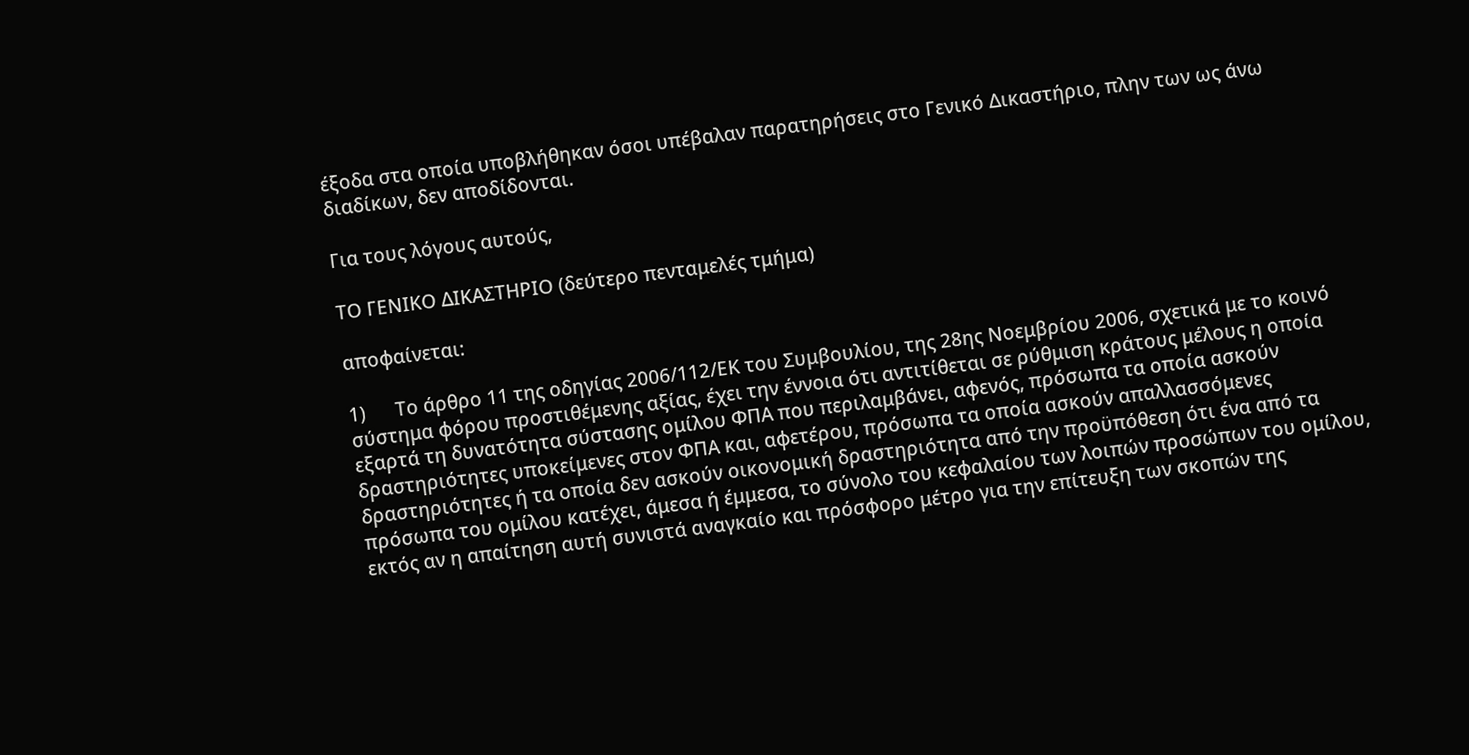έξοδα στα οποία υποβλήθηκαν όσοι υπέβαλαν παρατηρήσεις στο Γενικό Δικαστήριο, πλην των ως άνω διαδίκων, δεν αποδίδονται.

Για τους λόγους αυτούς,

ΤΟ ΓΕΝΙΚΟ ΔΙΚΑΣΤΗΡΙΟ (δεύτερο πενταμελές τμήμα)

αποφαίνεται:

1)      Το άρθρο 11 της οδηγίας 2006/112/ΕΚ του Συμβουλίου, της 28ης Νοεμβρίου 2006, σχετικά με το κοινό σύστημα φόρου προστιθέμενης αξίας, έχει την έννοια ότι αντιτίθεται σε ρύθμιση κράτους μέλους η οποία εξαρτά τη δυνατότητα σύστασης ομίλου ΦΠΑ που περιλαμβάνει, αφενός, πρόσωπα τα οποία ασκούν δραστηριότητες υποκείμενες στον ΦΠΑ και, αφετέρου, πρόσωπα τα οποία ασκούν απαλλασσόμενες δραστηριότητες ή τα οποία δεν ασκούν οικονομική δραστηριότητα από την προϋπόθεση ότι ένα από τα πρόσωπα του ομίλου κατέχει, άμεσα ή έμμεσα, το σύνολο του κεφαλαίου των λοιπών προσώπων του ομίλου, εκτός αν η απαίτηση αυτή συνιστά αναγκαίο και πρόσφορο μέτρο για την επίτευξη των σκοπών της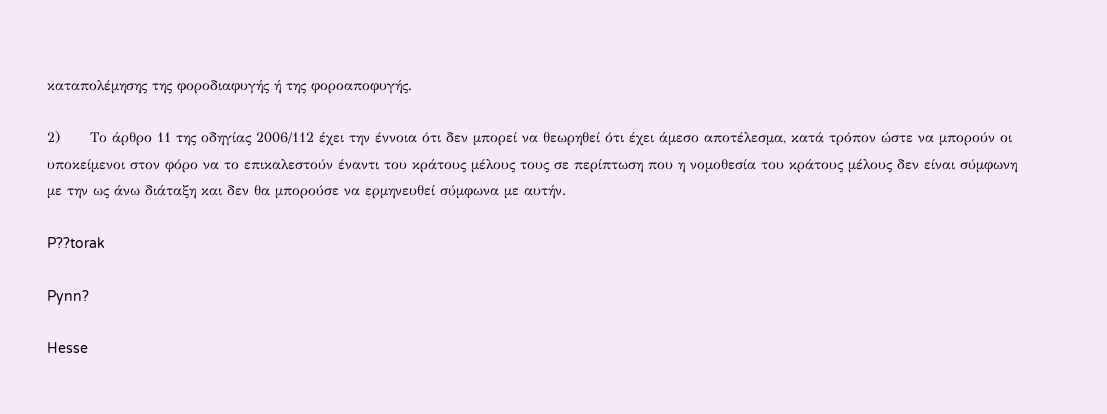καταπολέμησης της φοροδιαφυγής ή της φοροαποφυγής.

2)      Το άρθρο 11 της οδηγίας 2006/112 έχει την έννοια ότι δεν μπορεί να θεωρηθεί ότι έχει άμεσο αποτέλεσμα, κατά τρόπον ώστε να μπορούν οι υποκείμενοι στον φόρο να το επικαλεστούν έναντι του κράτους μέλους τους σε περίπτωση που η νομοθεσία του κράτους μέλους δεν είναι σύμφωνη με την ως άνω διάταξη και δεν θα μπορούσε να ερμηνευθεί σύμφωνα με αυτήν.

P??torak

Pynn?

Hesse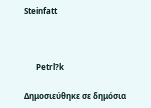Steinfatt



      Petrl?k

Δημοσιεύθηκε σε δημόσια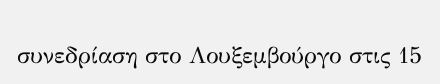συνεδρίαση στο Λουξεμβούργο στις 15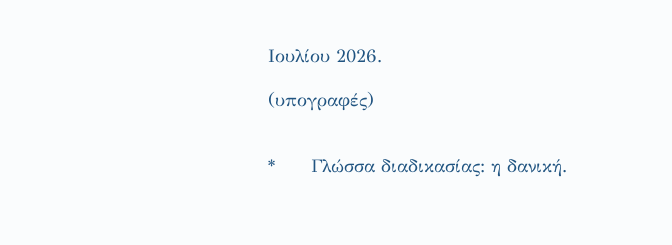Ιουλίου 2026.

(υπογραφές)


*      Γλώσσα διαδικασίας: η δανική.